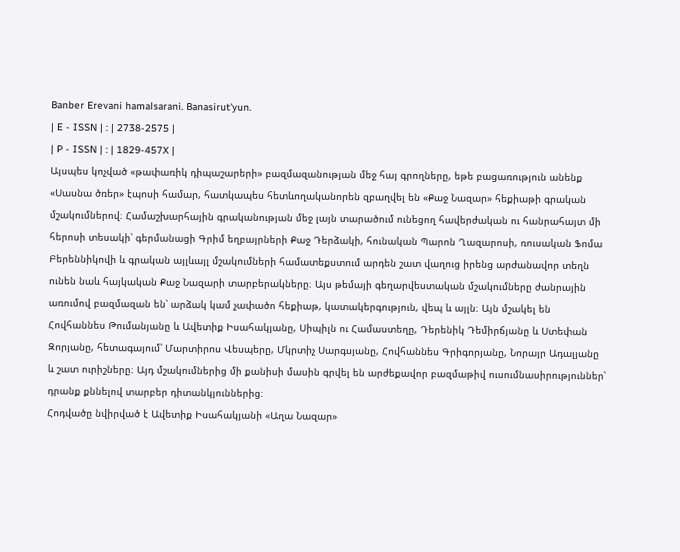Banber Erevani hamalsarani. Banasirut'yun.
| E - ISSN | : | 2738-2575 |
| P - ISSN | : | 1829-457X |
Այսպես կոչված «թափառիկ դիպաշարերի» բազմազանության մեջ հայ գրողները, եթե բացառություն անենք «Սասնա ծռեր» էպոսի համար, հատկապես հետևողականորեն զբաղվել են «Քաջ Նազար» հեքիաթի գրական մշակումներով։ Համաշխարհային գրականության մեջ լայն տարածում ունեցող հավերժական ու հանրահայտ մի հերոսի տեսակի՝ գերմանացի Գրիմ եղբայրների Քաջ Դերձակի, հունական Պարոն Ղազարոսի, ռուսական Ֆոմա Բերեննիկովի և գրական այլևայլ մշակումների համատեքստում արդեն շատ վաղուց իրենց արժանավոր տեղն ունեն նաև հայկական Քաջ Նազարի տարբերակները։ Այս թեմայի գեղարվեստական մշակումները ժանրային առումով բազմազան են՝ արձակ կամ չափածո հեքիաթ, կատակերգություն, վեպ և այլն։ Այն մշակել են Հովհաննես Թումանյանը և Ավետիք Իսահակյանը, Սիպիլն ու Համաստեղը, Դերենիկ Դեմիրճյանը և Ստեփան Զորյանը, հետագայում՝ Մարտիրոս Վեսպերը, Մկրտիչ Սարգսյանը, Հովհաննես Գրիգորյանը, Նորայր Ադալյանը և շատ ուրիշները։ Այդ մշակումներից մի քանիսի մասին գրվել են արժեքավոր բազմաթիվ ուսումնասիրություններ՝ դրանք քննելով տարբեր դիտանկյուններից։
Հոդվածը նվիրված է Ավետիք Իսահակյանի «Աղա Նազար»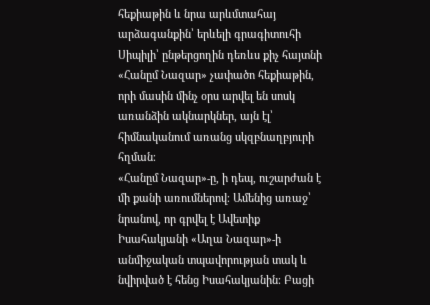հեքիաթին և նրա արևմտահայ արձագանքին՝ երևելի գրագիտուհի Սիպիլի՝ ընթերցողին դեռևս քիչ հայտնի «Հանըմ Նազար» չափածո հեքիաթին, որի մասին մինչ օրս արվել են սոսկ առանձին ակնարկներ, այն էլ՝ հիմնականում առանց սկզբնաղբյուրի հղման։
«Հանըմ Նազար»-ը, ի դեպ, ուշարժան է մի քանի առումներով։ Ամենից առաջ՝ նրանով, որ գրվել է Ավետիք Իսահակյանի «Աղա Նազար»-ի անմիջական տպավորության տակ և նվիրված է հենց Իսահակյանին։ Բացի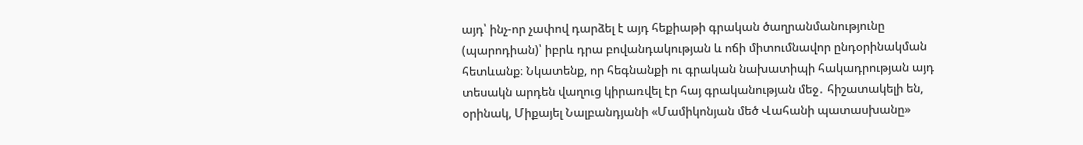այդ՝ ինչ-որ չափով դարձել է այդ հեքիաթի գրական ծաղրանմանությունը (պարոդիան)՝ իբրև դրա բովանդակության և ոճի միտումնավոր ընդօրինակման հետևանք։ Նկատենք, որ հեգնանքի ու գրական նախատիպի հակադրության այդ տեսակն արդեն վաղուց կիրառվել էր հայ գրականության մեջ․ հիշատակելի են, օրինակ, Միքայել Նալբանդյանի «Մամիկոնյան մեծ Վահանի պատասխանը»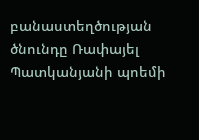բանաստեղծության ծնունդը Ռափայել Պատկանյանի պոեմի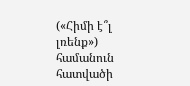(«Հիմի է՞լ լռենք») համանուն հատվածի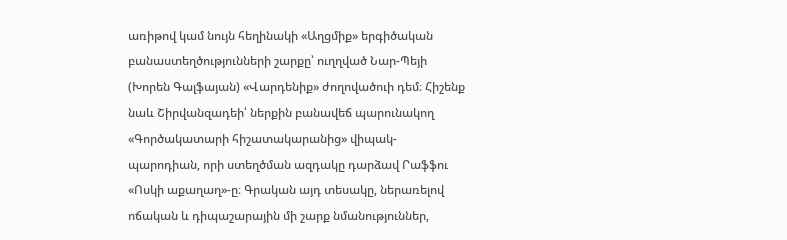առիթով կամ նույն հեղինակի «Աղցմիք» երգիծական բանաստեղծությունների շարքը՝ ուղղված Նար-Պեյի (Խորեն Գալֆայան) «Վարդենիք» ժողովածուի դեմ։ Հիշենք նաև Շիրվանզադեի՝ ներքին բանավեճ պարունակող «Գործակատարի հիշատակարանից» վիպակ-պարոդիան, որի ստեղծման ազդակը դարձավ Րաֆֆու «Ոսկի աքաղաղ»-ը։ Գրական այդ տեսակը, ներառելով ոճական և դիպաշարային մի շարք նմանություններ,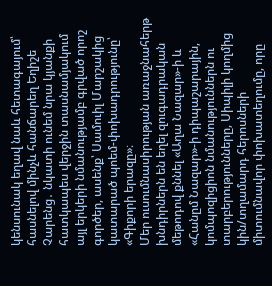կենսունակ եղավ նաև հետագայում՝ հասնելով մինչև հանճարեղ Եղիշե Չարենց․ նկատի ունեմ նրա կյանքի հատկապես վերջին տասնամյակում այլ երկերի նմանությամբ գրված որոշ գործեր, ասենք՝ Սամուիլ Մարշակից կատարած պոեմ-փոխադրությունը՝ «Գիքորի երազը»։
Մեր ուսումնասիրության առաջնահերթ խնդիրներն են եղել զուգադրական մեթոդով քննել «Աղա Նազար»-ի և «Հանըմ Նազար»-ի դիպաշարային, կոմպոզիցիոն նմանություններն ու տարբերությունները, Սիպիլի կողմից կին/տղամարդ հերոսների միտումնավոր փոխատեղումը, որը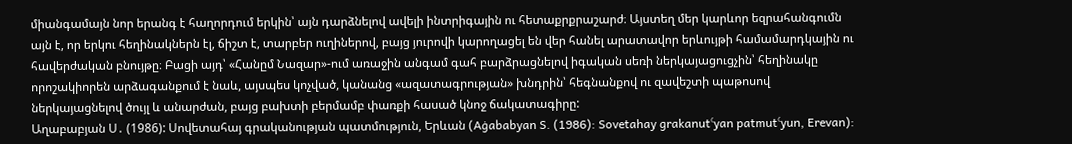միանգամայն նոր երանգ է հաղորդում երկին՝ այն դարձնելով ավելի ինտրիգային ու հետաքրքրաշարժ։ Այստեղ մեր կարևոր եզրահանգումն այն է, որ երկու հեղինակներն էլ, ճիշտ է, տարբեր ուղիներով, բայց յուրովի կարողացել են վեր հանել արատավոր երևույթի համամարդկային ու հավերժական բնույթը։ Բացի այդ՝ «Հանըմ Նազար»-ում առաջին անգամ գահ բարձրացնելով իգական սեռի ներկայացուցչին՝ հեղինակը որոշակիորեն արձագանքում է նաև, այսպես կոչված, կանանց «ազատագրության» խնդրին՝ հեգնանքով ու զավեշտի պաթոսով ներկայացնելով ծույլ և անարժան, բայց բախտի բերմամբ փառքի հասած կնոջ ճակատագիրը:
Աղաբաբյան Ս․ (1986): Սովետահայ գրականության պատմություն, Երևան (Aġababyan S. (1986): Sovetahay grakanutʿyan patmutʿyun, Erevan):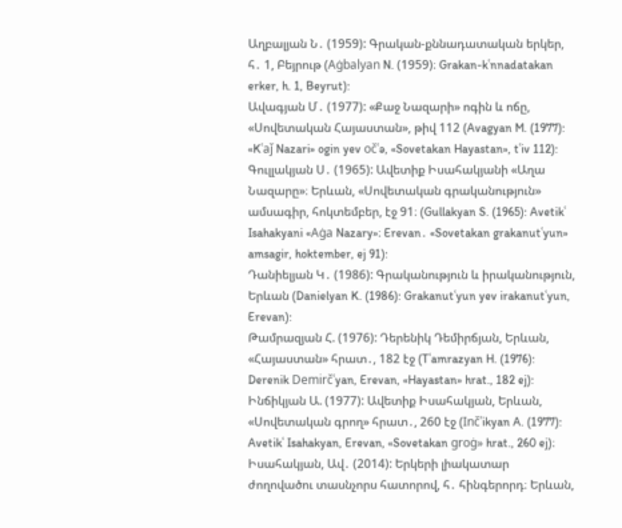Աղբալյան Ն․ (1959): Գրական-քննադատական երկեր, հ․ 1, Բեյրութ (Aġbalyan N. (1959)։ Grakan-kʿnnadatakan erker, h. 1, Beyrut):
Ավագյան Մ․ (1977): «Քաջ Նազարի» ոգին և ոճը, «Սովետական Հայաստան», թիվ 112 (Avagyan M. (1977): «Kʿaǰ Nazari» ogin yev očʿə, «Sovetakan Hayastan», tʿiv 112):
Գուլլակյան Ս․ (1965): Ավետիք Իսահակյանի «Աղա Նազարը»։ Երևան, «Սովետական գրականություն» ամսագիր, հոկտեմբեր, էջ 91։ (Gullakyan S. (1965): Avetikʿ Isahakyani «Aġa Nazary»։ Erevan․ «Sovetakan grakanutʿyun» amsagir, hoktember, ej 91):
Դանիելյան Կ․ (1986): Գրականություն և իրականություն, Երևան (Danielyan K. (1986): Grakanutʿyun yev irakanutʿyun, Erevan):
Թամրազյան Հ. (1976): Դերենիկ Դեմիրճյան, Երևան, «Հայաստան» հրատ․, 182 էջ (Tʿamrazyan H. (1976): Derenik Demirčʿyan, Erevan, «Hayastan» hrat., 182 ej):
Ինճիկյան Ա. (1977): Ավետիք Իսահակյան, Երևան, «Սովետական գրող» հրատ․, 260 էջ (Inčʿikyan A. (1977): Avetikʿ Isahakyan, Erevan, «Sovetakan groġ» hrat., 260 ej)։
Իսահակյան, Ավ․ (2014): Երկերի լիակատար ժողովածու տասնչորս հատորով, հ․ հինգերորդ։ Երևան,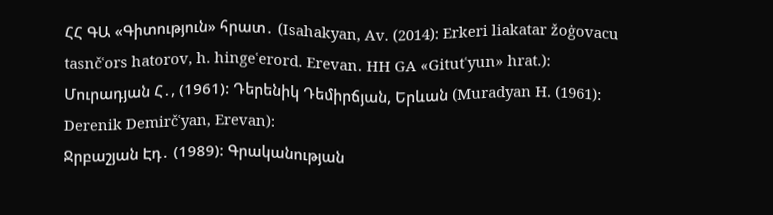ՀՀ ԳԱ «Գիտություն» հրատ․ (Isahakyan, Av. (2014): Erkeri liakatar žoġovacu tasnčʿors hatorov, h. hingeʿerord. Erevan․ HH GA «Gitutʿyun» hrat.):
Մուրադյան Հ․, (1961): Դերենիկ Դեմիրճյան, Երևան (Muradyan H. (1961): Derenik Demirčʿyan, Erevan):
Ջրբաշյան Էդ․ (1989): Գրականության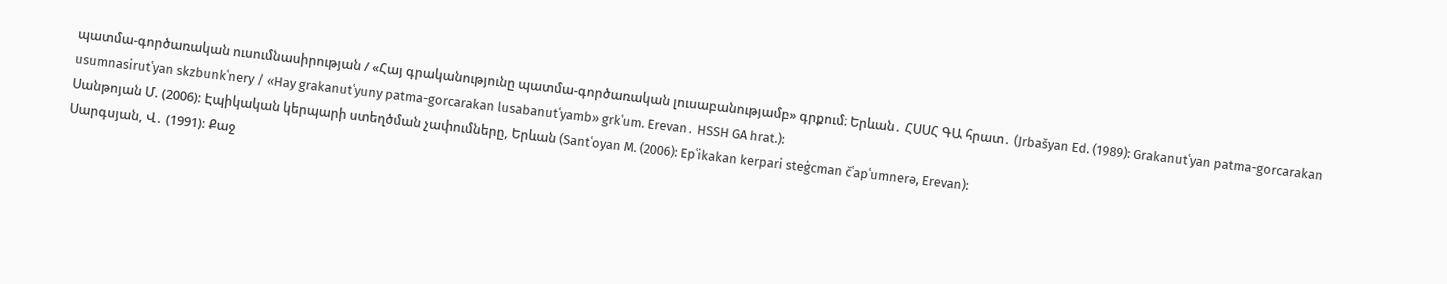պատմա-գործառական ուսումնասիրության / «Հայ գրականությունը պատմա-գործառական լուսաբանությամբ» գրքում։ Երևան․ ՀՍՍՀ ԳԱ հրատ․ (Jrbašyan Ed. (1989): Grakanutʿyan patma-gorcarakan usumnasirutʿyan skzbunkʿnery / «Hay grakanutʿyuny patma-gorcarakan lusabanutʿyamb» grkʿum. Erevan․ HSSH GA hrat.):
Սանթոյան Մ. (2006): Էպիկական կերպարի ստեղծման չափումները, Երևան (Santʿoyan M. (2006): Epʿikakan kerpari steġcman čʿapʿumnerə, Erevan):
Սարգսյան, Վ․ (1991): Քաջ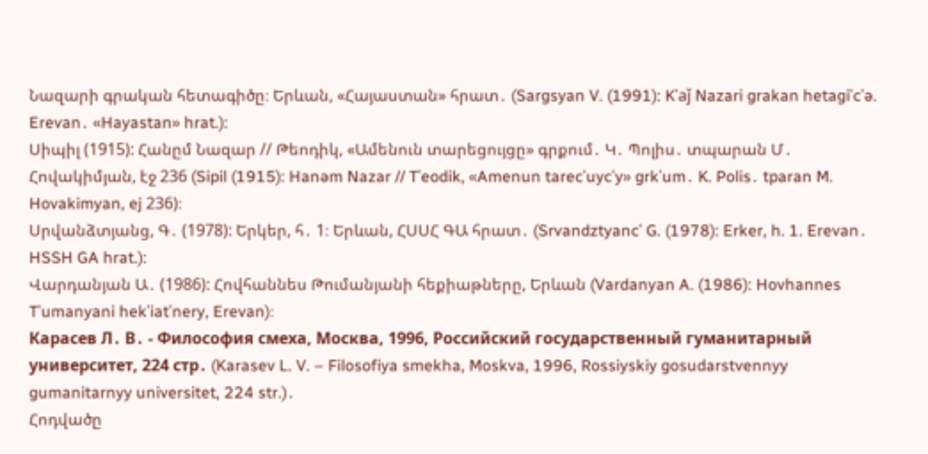Նազարի գրական հետագիծը։ Երևան, «Հայաստան» հրատ․ (Sargsyan V. (1991): Kʿaǰ Nazari grakan hetagiʿcʿə. Erevan․ «Hayastan» hrat.):
Սիպիլ (1915): Հանըմ Նազար // Թեոդիկ, «Ամենուն տարեցույցը» գրքում․ Կ․ Պոլիս․ տպարան Մ․ Հովակիմյան, էջ 236 (Sipil (1915): Hanəm Nazar // Tʿeodik, «Amenun tarecʿuycʿy» grkʿum․ K. Polis․ tparan M. Hovakimyan, ej 236)։
Սրվանձտյանց, Գ․ (1978): Երկեր, հ․ 1։ Երևան, ՀՍՍՀ ԳԱ հրատ․ (Srvandztyancʿ G. (1978): Erker, h. 1. Erevan․ HSSH GA hrat.):
Վարդանյան Ա․ (1986): Հովհաննես Թումանյանի հեքիաթները, Երևան (Vardanyan A. (1986): Hovhannes Tʿumanyani hekʿiatʿnery, Erevan)։
Карасев Л․ В․ - Философия смеха, Москва, 1996, Российский государственный гуманитарный университет, 224 стр․ (Karasev L. V. – Filosofiya smekha, Moskva, 1996, Rossiyskiy gosudarstvennyy gumanitarnyy universitet, 224 str.)․
Հոդվածը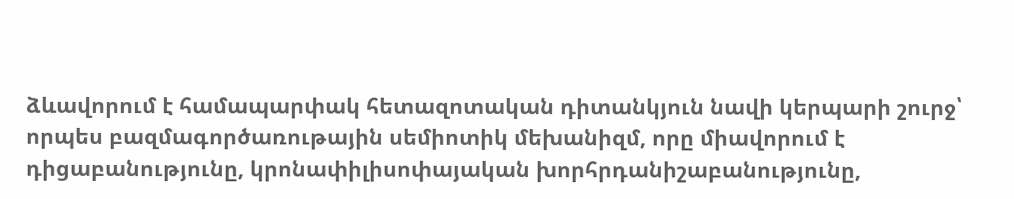ձևավորում է համապարփակ հետազոտական դիտանկյուն նավի կերպարի շուրջ՝ որպես բազմագործառութային սեմիոտիկ մեխանիզմ, որը միավորում է դիցաբանությունը, կրոնափիլիսոփայական խորհրդանիշաբանությունը,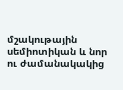մշակութային սեմիոտիկան և նոր ու ժամանակակից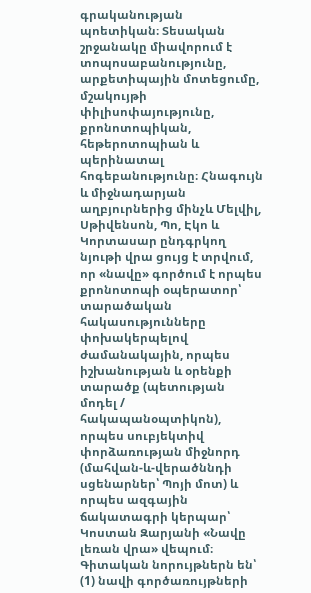գրականության պոետիկան։ Տեսական շրջանակը միավորում է տոպոսաբանությունը, արքետիպային մոտեցումը, մշակույթի փիլիսոփայությունը, քրոնոտոպիկան, հեթերոտոպիան և պերինատալ հոգեբանությունը։ Հնագույն և միջնադարյան աղբյուրներից մինչև Մելվիլ, Սթիվենսոն, Պո, Էկո և Կորտասար ընդգրկող նյութի վրա ցույց է տրվում, որ «նավը» գործում է որպես քրոնոտոպի օպերատոր՝ տարածական հակասությունները փոխակերպելով ժամանակային, որպես իշխանության և օրենքի տարածք (պետության մոդել / հակապանօպտիկոն), որպես սուբյեկտիվ փորձառության միջնորդ (մահվան-և-վերածննդի սցենարներ՝ Պոյի մոտ) և որպես ազգային ճակատագրի կերպար՝ Կոստան Զարյանի «Նավը լեռան վրա» վեպում։
Գիտական նորույթներն են՝ (1) նավի գործառույթների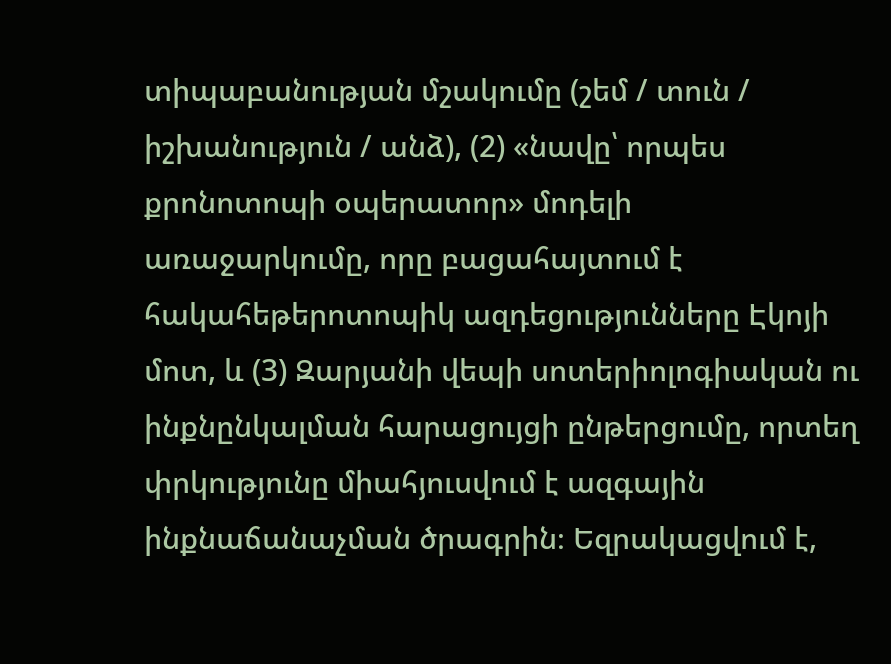տիպաբանության մշակումը (շեմ / տուն / իշխանություն / անձ), (2) «նավը՝ որպես քրոնոտոպի օպերատոր» մոդելի առաջարկումը, որը բացահայտում է հակահեթերոտոպիկ ազդեցությունները Էկոյի մոտ, և (3) Զարյանի վեպի սոտերիոլոգիական ու ինքնընկալման հարացույցի ընթերցումը, որտեղ փրկությունը միահյուսվում է ազգային ինքնաճանաչման ծրագրին։ Եզրակացվում է,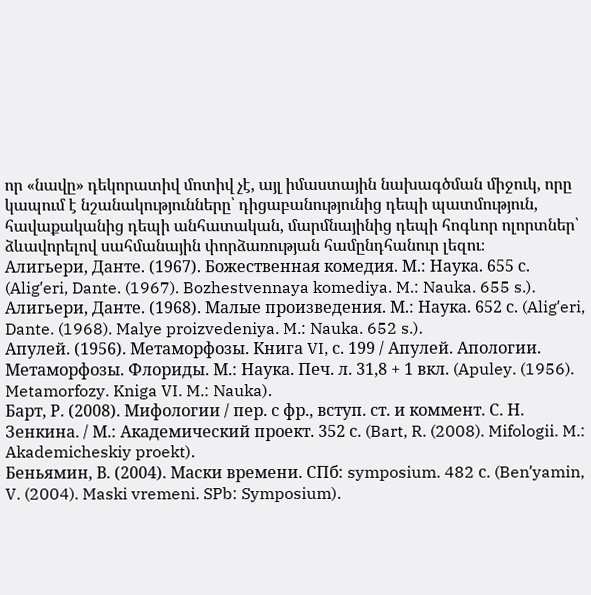որ «նավը» դեկորատիվ մոտիվ չէ, այլ իմաստային նախագծման միջուկ, որը կապում է նշանակությունները՝ դիցաբանությունից դեպի պատմություն, հավաքականից դեպի անհատական, մարմնայինից դեպի հոգևոր ոլորտներ՝ ձևավորելով սահմանային փորձառության համընդհանուր լեզու։
Алигьери, Данте. (1967). Божественная комедия. М.: Наука. 655 с. (Aligʹeri, Dante. (1967). Bozhestvennaya komediya. M.: Nauka. 655 s.)․
Алигьери, Данте. (1968). Малые произведения. М.: Наука. 652 с. (Aligʹeri, Dante. (1968). Malye proizvedeniya. M.: Nauka. 652 s.)․
Апулей. (1956). Метаморфозы. Книга VI, с. 199 / Апулей. Апологии. Метаморфозы. Флориды. М.: Наука. Печ. л. 31,8 + 1 вкл. (Apuley. (1956). Metamorfozy. Kniga VI. M.: Nauka)․
Барт, Р. (2008). Мифологии / пер. с фр., вступ. ст. и коммент. С. Н. Зенкина. / М.: Академический проект. 352 с. (Bart, R. (2008). Mifologii. M.: Akademicheskiy proekt)․
Беньямин, В. (2004). Маски времени. СПб: symposium. 482 с. (Benʹyamin, V. (2004). Maski vremeni. SPb: Symposium)․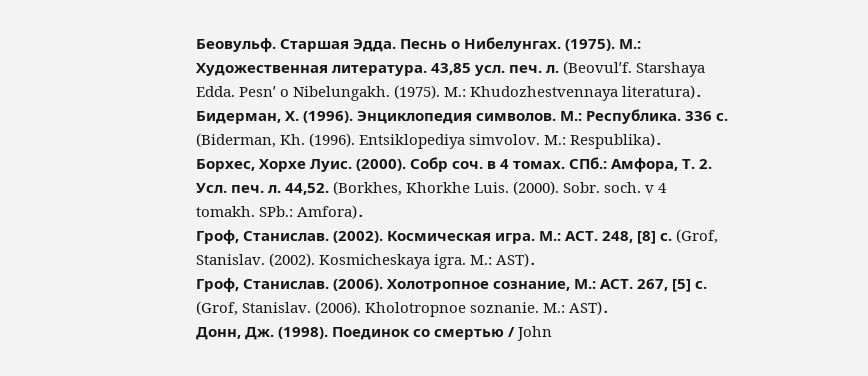Беовульф. Старшая Эдда. Песнь о Нибелунгах. (1975). М.: Художественная литература. 43,85 усл. печ. л. (Beovulʹf. Starshaya Edda. Pesnʹ o Nibelungakh. (1975). M.: Khudozhestvennaya literatura)․
Бидерман, Х. (1996). Энциклопедия символов. М.: Республика. 336 с. (Biderman, Kh. (1996). Entsiklopediya simvolov. M.: Respublika)․
Борхес, Хорхе Луис. (2000). Собр соч. в 4 томах. СПб.: Амфора, Т. 2. Усл. печ. л. 44,52. (Borkhes, Khorkhe Luis. (2000). Sobr. soch. v 4 tomakh. SPb.: Amfora)․
Гроф, Станислав. (2002). Космическая игра. М.: АСТ. 248, [8] с. (Grof, Stanislav. (2002). Kosmicheskaya igra. M.: AST)․
Гроф, Станислав. (2006). Холотропное сознание, М.: АСТ. 267, [5] с. (Grof, Stanislav. (2006). Kholotropnoe soznanie. M.: AST)․
Донн, Дж. (1998). Поединок со смертью / John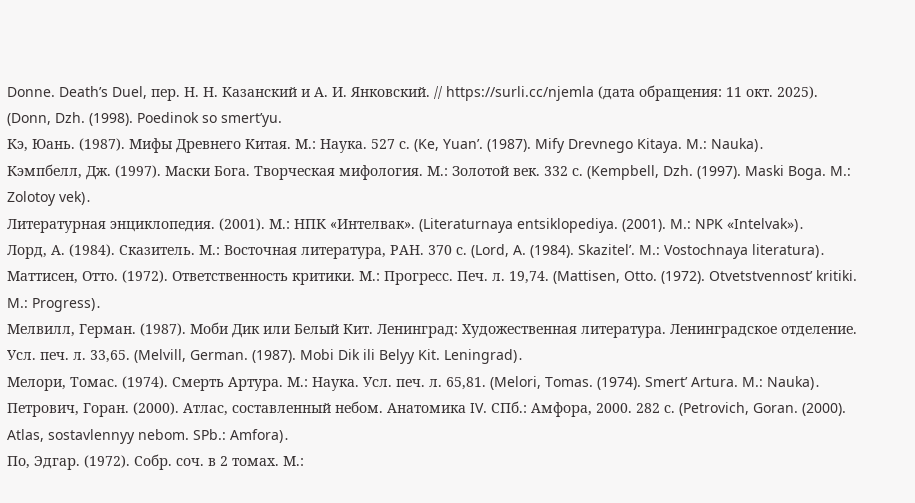Donne. Death’s Duel, пер. Н. Н. Казанский и А. И. Янковский. // https://surli.cc/njemla (дата обращения: 11 окт. 2025). (Donn, Dzh. (1998). Poedinok so smertʹyu.
Кэ, Юань. (1987). Мифы Древнего Китая. М.: Наука. 527 с. (Ke, Yuanʹ. (1987). Mify Drevnego Kitaya. M.: Nauka)․
Кэмпбелл, Дж. (1997). Маски Бога. Творческая мифология. М.: Золотой век. 332 с. (Kempbell, Dzh. (1997). Maski Boga. M.: Zolotoy vek)․
Литературная энциклопедия. (2001). М.: НПК «Интелвак». (Literaturnaya entsiklopediya. (2001). M.: NPK «Intelvak»)․
Лорд, А. (1984). Сказитель. М.: Восточная литература, РАН. 370 с. (Lord, A. (1984). Skazitelʹ. M.: Vostochnaya literatura)․
Маттисен, Отто. (1972). Ответственность критики. М.: Прогресс. Печ. л. 19,74. (Mattisen, Otto. (1972). Otvetstvennostʹ kritiki. M.: Progress)․
Мелвилл, Герман. (1987). Моби Дик или Белый Кит. Ленинград: Художественная литература. Ленинградское отделение. Усл. печ. л. 33,65. (Melvill, German. (1987). Mobi Dik ili Belyy Kit. Leningrad)․
Мелори, Томас. (1974). Смерть Артура. М.: Наука. Усл. печ. л. 65,81. (Melori, Tomas. (1974). Smertʹ Artura. M.: Nauka)․
Петрович, Горан. (2000). Атлас, составленный небом. Анатомика IV. СПб.: Амфора, 2000. 282 с. (Petrovich, Goran. (2000). Atlas, sostavlennyy nebom. SPb.: Amfora)․
По, Эдгар. (1972). Собр. соч. в 2 томах. М.: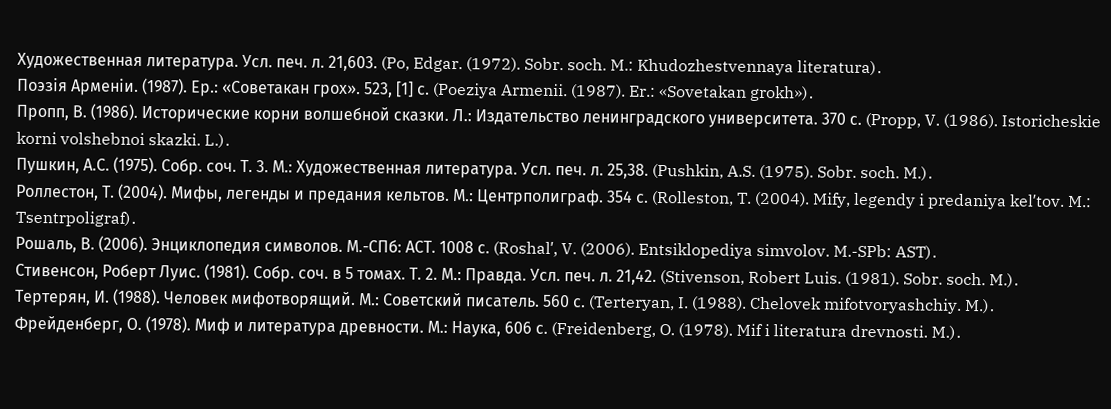Художественная литература. Усл. печ. л. 21,603. (Po, Edgar. (1972). Sobr. soch. M.: Khudozhestvennaya literatura)․
Поэзія Арменіи. (1987). Ер.: «Советакан грох». 523, [1] с. (Poeziya Armenii. (1987). Er.: «Sovetakan grokh»)․
Пропп, В. (1986). Исторические корни волшебной сказки. Л.: Издательство ленинградского университета. 370 с. (Propp, V. (1986). Istoricheskie korni volshebnoi skazki. L.)․
Пушкин, А.С. (1975). Собр. соч. Т. 3. М.: Художественная литература. Усл. печ. л. 25,38. (Pushkin, A.S. (1975). Sobr. soch. M.)․
Роллестон, Т. (2004). Мифы, легенды и предания кельтов. М.: Центрполиграф. 354 с. (Rolleston, T. (2004). Mify, legendy i predaniya kelʹtov. M.: Tsentrpoligraf)․
Рошаль, В. (2006). Энциклопедия символов. М.-СПб: АСТ. 1008 с. (Roshalʹ, V. (2006). Entsiklopediya simvolov. M.-SPb: AST)․
Стивенсон, Роберт Луис. (1981). Собр. соч. в 5 томах. Т. 2. М.: Правда. Усл. печ. л. 21,42. (Stivenson, Robert Luis. (1981). Sobr. soch. M.)․
Тертерян, И. (1988). Человек мифотворящий. М.: Советский писатель. 560 с. (Terteryan, I. (1988). Chelovek mifotvoryashchiy. M.)․
Фрейденберг, О. (1978). Миф и литература древности. М.: Наука, 606 с. (Freidenberg, O. (1978). Mif i literatura drevnosti. M.)․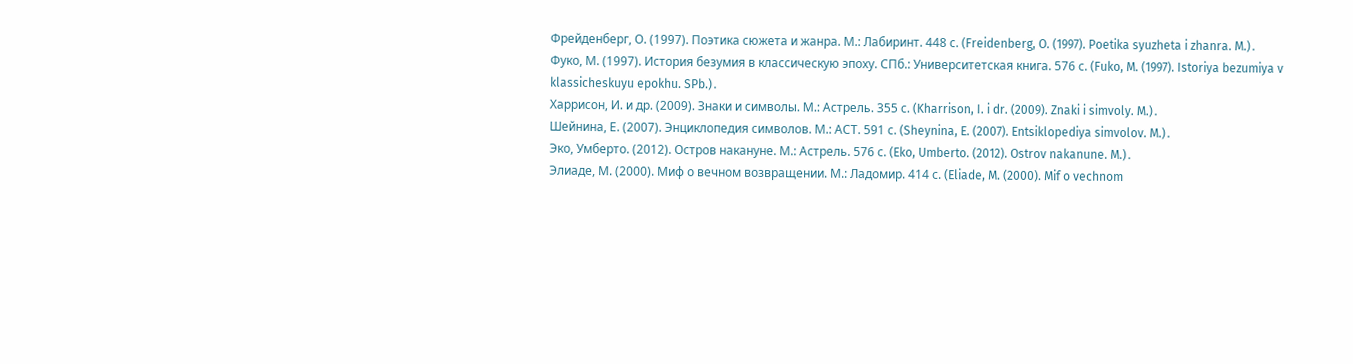Фрейденберг, О. (1997). Поэтика сюжета и жанра. М.: Лабиринт. 448 с. (Freidenberg, O. (1997). Poetika syuzheta i zhanra. M.)․
Фуко, М. (1997). История безумия в классическую эпоху. СПб.: Университетская книга. 576 с. (Fuko, M. (1997). Istoriya bezumiya v klassicheskuyu epokhu. SPb.)․
Харрисон, И. и др. (2009). Знаки и символы. М.: Астрель. 355 с. (Kharrison, I. i dr. (2009). Znaki i simvoly. M.)․
Шейнина, Е. (2007). Энциклопедия символов. М.: АСТ. 591 с. (Sheynina, E. (2007). Entsiklopediya simvolov. M.)․
Эко, Умберто. (2012). Остров накануне. М.: Астрель. 576 с. (Eko, Umberto. (2012). Ostrov nakanune. M.)․
Элиаде, М. (2000). Миф о вечном возвращении. М.: Ладомир. 414 с. (Eliade, M. (2000). Mif o vechnom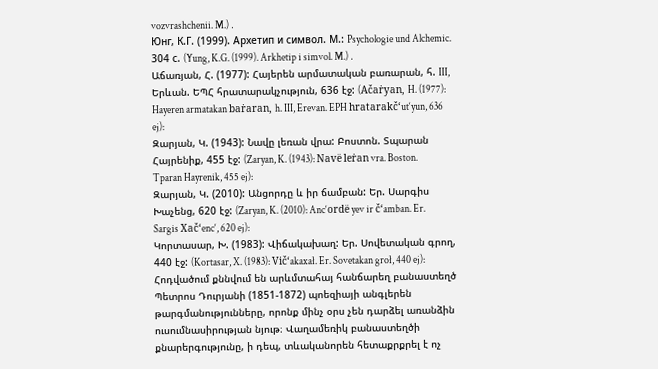vozvrashchenii. M.)․
Юнг, К.Г. (1999). Архетип и символ. М.: Psychologie und Alchemic. 304 с. (Yung, K.G. (1999). Arkhetip i simvol. M.)․
Աճառյան, Հ. (1977): Հայերեն արմատական բառարան, հ. III, Երևան. ԵՊՀ հրատարակչություն, 636 էջ: (Ačaṙyan, H. (1977): Hayeren armatakan baṙaran, h. III, Erevan. EPH hratarakč‘ut‘yun, 636 ej):
Զարյան, Կ. (1943): Նավը լեռան վրա: Բոստոն. Տպարան Հայրենիք, 455 էջ: (Zaryan, K. (1943): Navë leṙan vra. Boston. Tparan Hayrenik, 455 ej):
Զարյան, Կ. (2010): Անցորդը և իր ճամբան: Եր. Սարգիս Խաչենց, 620 էջ: (Zaryan, K. (2010): Anc‘ordë yev ir č‘amban. Er. Sargis Xač‘enc‘, 620 ej):
Կորտասար, Խ. (1983): Վիճակախաղ: Եր. Սովետական գրող, 440 էջ: (Kortasar, X. (1983): Vič‘akaxał. Er. Sovetakan groł, 440 ej):
Հոդվածում քննվում են արևմտահայ հանճարեղ բանաստեղծ Պետրոս Դուրյանի (1851-1872) պոեզիայի անգլերեն թարգմանությունները, որոնք մինչ օրս չեն դարձել առանձին ուսումնասիրության նյութ։ Վաղամեռիկ բանաստեղծի քնարերգությունը, ի դեպ, տևականորեն հետաքրքրել է ոչ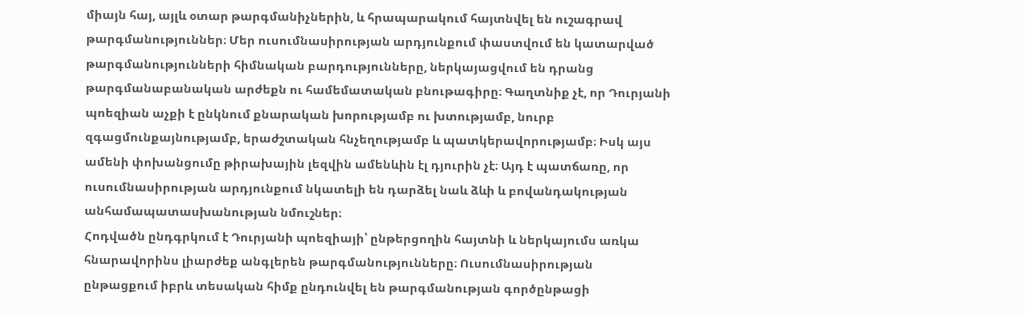միայն հայ, այլև օտար թարգմանիչներին, և հրապարակում հայտնվել են ուշագրավ թարգմանություններ։ Մեր ուսումնասիրության արդյունքում փաստվում են կատարված թարգմանությունների հիմնական բարդությունները, ներկայացվում են դրանց թարգմանաբանական արժեքն ու համեմատական բնութագիրը։ Գաղտնիք չէ, որ Դուրյանի պոեզիան աչքի է ընկնում քնարական խորությամբ ու խտությամբ, նուրբ զգացմունքայնությամբ, երաժշտական հնչեղությամբ և պատկերավորությամբ։ Իսկ այս ամենի փոխանցումը թիրախային լեզվին ամենևին էլ դյուրին չէ։ Այդ է պատճառը, որ ուսումնասիրության արդյունքում նկատելի են դարձել նաև ձևի և բովանդակության անհամապատասխանության նմուշներ։
Հոդվածն ընդգրկում է Դուրյանի պոեզիայի՝ ընթերցողին հայտնի և ներկայումս առկա հնարավորինս լիարժեք անգլերեն թարգմանությունները։ Ուսումնասիրության ընթացքում իբրև տեսական հիմք ընդունվել են թարգմանության գործընթացի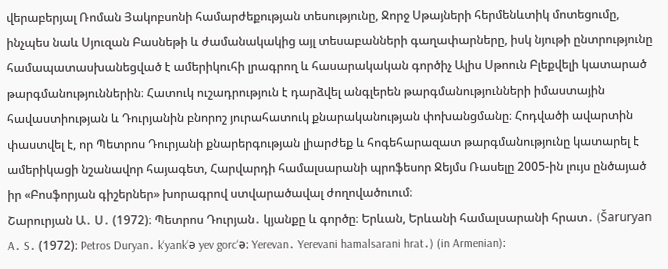վերաբերյալ Ռոման Յակոբսոնի համարժեքության տեսությունը, Ջորջ Սթայների հերմենևտիկ մոտեցումը, ինչպես նաև Սյուզան Բասնեթի և ժամանակակից այլ տեսաբանների գաղափարները, իսկ նյութի ընտրությունը համապատասխանեցված է ամերիկուհի լրագրող և հասարակական գործիչ Ալիս Սթոուն Բլեքվելի կատարած թարգմանություններին։ Հատուկ ուշադրություն է դարձվել անգլերեն թարգմանությունների իմաստային հավաստիության և Դուրյանին բնորոշ յուրահատուկ քնարականության փոխանցմանը։ Հոդվածի ավարտին փաստվել է, որ Պետրոս Դուրյանի քնարերգության լիարժեք և հոգեհարազատ թարգմանությունը կատարել է ամերիկացի նշանավոր հայագետ, Հարվարդի համալսարանի պրոֆեսոր Ջեյմս Ռասելը 2005-ին լույս ընծայած իր «Բոսֆորյան գիշերներ» խորագրով ստվարածավալ ժողովածուում։
Շարուրյան Ա․ Ս․ (1972)։ Պետրոս Դուրյան․ կյանքը և գործը։ Երևան, Երևանի համալսարանի հրատ․ (Šaruryan A․ S․ (1972)։ Petros Duryan․ k‘yank‘ə yev gorc‘ə։ Yerevan․ Yerevani hamalsarani hrat․) (in Armenian)։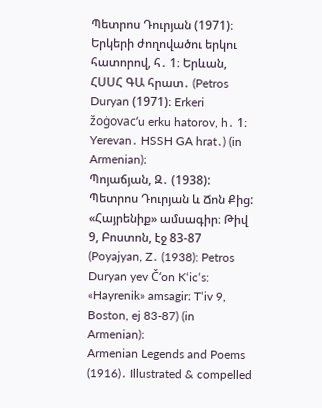Պետրոս Դուրյան (1971)։ Երկերի ժողովածու երկու հատորով, հ․ 1։ Երևան, ՀՍՍՀ ԳԱ հրատ․ (Petros Duryan (1971)։ Erkeri žoġovac‘u erku hatorov, h․ 1։ Yerevan․ HSSH GA hrat․) (in Armenian)։
Պոյաճյան, Զ․ (1938): Պետրոս Դուրյան և Ճոն Քից: «Հայրենիք» ամսագիր։ Թիվ 9, Բոստոն, էջ 83-87 (Poyajyan, Z․ (1938): Petros Duryan yev Č‘on K‘ic‘s: «Hayrenik» amsagir։ T‘iv 9, Boston, ej 83-87) (in Armenian)։
Armenian Legends and Poems (1916)․ Illustrated & compelled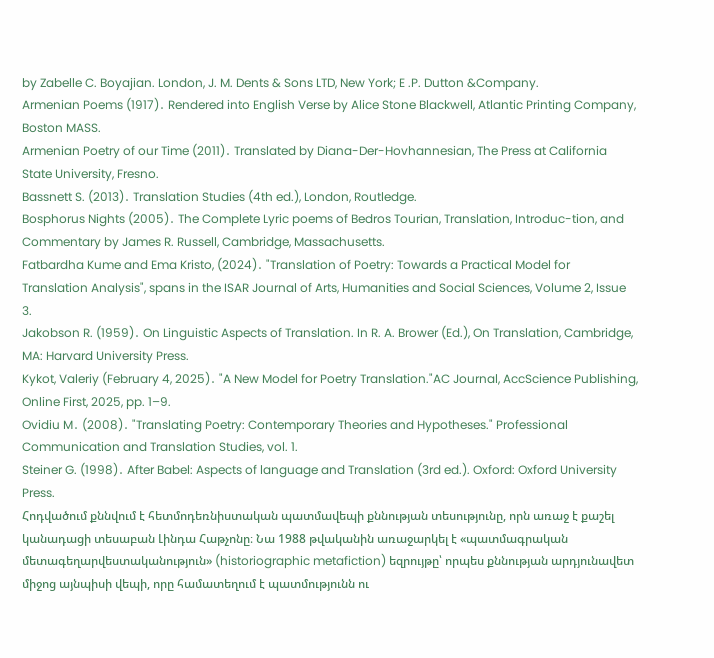by Zabelle C. Boyajian. London, J. M. Dents & Sons LTD, New York; E .P. Dutton &Company.
Armenian Poems (1917)․ Rendered into English Verse by Alice Stone Blackwell, Atlantic Printing Company, Boston MASS.
Armenian Poetry of our Time (2011)․ Translated by Diana-Der-Hovhannesian, The Press at California State University, Fresno.
Bassnett S. (2013)․ Translation Studies (4th ed.), London, Routledge.
Bosphorus Nights (2005)․ The Complete Lyric poems of Bedros Tourian, Translation, Introduc-tion, and Commentary by James R. Russell, Cambridge, Massachusetts.
Fatbardha Kume and Ema Kristo, (2024)․ "Translation of Poetry: Towards a Practical Model for Translation Analysis", spans in the ISAR Journal of Arts, Humanities and Social Sciences, Volume 2, Issue 3.
Jakobson R. (1959)․ On Linguistic Aspects of Translation. In R. A. Brower (Ed.), On Translation, Cambridge, MA: Harvard University Press.
Kykot, Valeriy (February 4, 2025)․ "A New Model for Poetry Translation."AC Journal, AccScience Publishing, Online First, 2025, pp. 1–9.
Ovidiu M․ (2008)․ "Translating Poetry: Contemporary Theories and Hypotheses." Professional Communication and Translation Studies, vol. 1.
Steiner G. (1998)․ After Babel: Aspects of language and Translation (3rd ed.). Oxford: Oxford University Press.
Հոդվածում քննվում է հետմոդեռնիստական պատմավեպի քննության տեսությունը, որն առաջ է քաշել կանադացի տեսաբան Լինդա Հաթչոնը։ Նա 1988 թվականին առաջարկել է «պատմագրական մետագեղարվեստականություն» (historiographic metafiction) եզրույթը՝ որպես քննության արդյունավետ միջոց այնպիսի վեպի, որը համատեղում է պատմությունն ու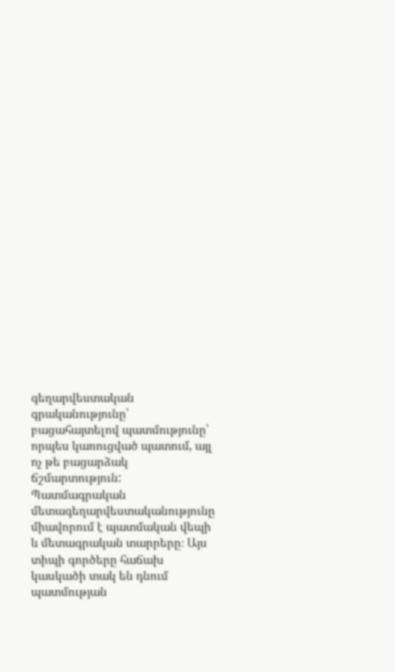գեղարվեստական գրականությունը՝ բացահայտելով պատմությունը՝ որպես կառուցված պատում, այլ ոչ թե բացարձակ ճշմարտություն: Պատմագրական մետագեղարվեստականությունը միավորում է պատմական վեպի և մետագրական տարրերը։ Այս տիպի գործերը հաճախ կասկածի տակ են դնում պատմության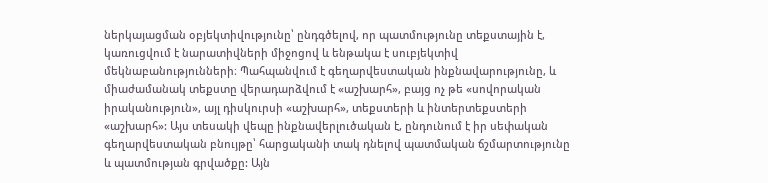ներկայացման օբյեկտիվությունը՝ ընդգծելով, որ պատմությունը տեքստային է, կառուցվում է նարատիվների միջոցով և ենթակա է սուբյեկտիվ մեկնաբանությունների։ Պահպանվում է գեղարվեստական ինքնավարությունը, և միաժամանակ տեքստը վերադարձվում է «աշխարհ», բայց ոչ թե «սովորական իրականություն», այլ դիսկուրսի «աշխարհ», տեքստերի և ինտերտեքստերի «աշխարհ»: Այս տեսակի վեպը ինքնավերլուծական է, ընդունում է իր սեփական գեղարվեստական բնույթը՝ հարցականի տակ դնելով պատմական ճշմարտությունը և պատմության գրվածքը: Այն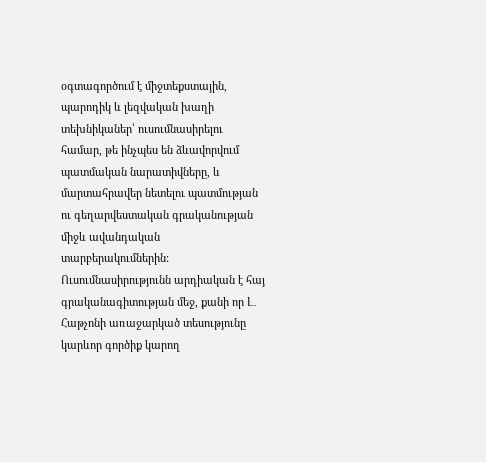օգտագործում է միջտեքստային, պարոդիկ և լեզվական խաղի տեխնիկաներ՝ ուսումնասիրելու համար, թե ինչպես են ձևավորվում պատմական նարատիվները, և մարտահրավեր նետելու պատմության ու գեղարվեստական գրականության միջև ավանդական տարբերակումներին:
Ուսումնասիրությունն արդիական է հայ գրականագիտության մեջ, քանի որ Լ․ Հաթչոնի առաջարկած տեսությունը կարևոր գործիք կարող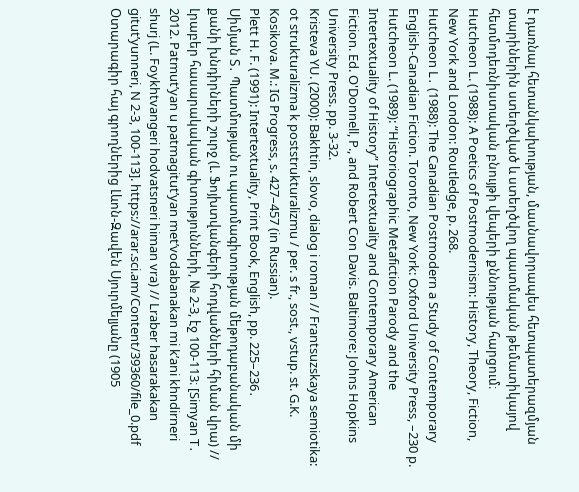է դառնալ հետանկախության, մասնավորապես հետպատերազմյան տարիներին ստեղծված և ստեղծվող պատմական թեմատիկայով հետմոդեռնիստական բնույթի վեպերի քննության հարցում։
Hutcheon L. (1988): A Poetics of Postmodernism: History, Theory, Fiction, New York and London: Routledge, p. 268.
Hutcheon L․ (1988): The Canadian Postmodern a Study of Contemporary English-Canadian Fiction. Toronto, New York: Oxford University Press, –230 p.
Hutcheon L. (1989): “Historiographic Metafiction Parody and the Intertextuality of History” Intertextuality and Contemporary American Fiction. Ed. O'Donnell, P., and Robert Con Davis. Baltimore: Johns Hopkins University Press. pp. 3-32.
Kristeva YU. (2000): Bakhtin, slovo, dialog i roman // Frantsuzskaya semiotika: ot strukturalizma k poststrukturalizmu / per. s fr., sost., vstup. st. G.K. Kosikova. M.: IG Progress, s. 427–457 (in Russian).
Plett H. F. (1991): Intertextuality, Print Book, English, pp. 225–236․
Սիմյան Տ․ Պատմության ու պատմագիտության մեթոդաբանական մի քանի խնդիրների շուրջ (Լ. Ֆոյխտվանգերի հոդվածների հիման վրա) // Լրաբեր հասարակական գիտությունների, № 2-3, էջ 100-113։ [Simyan T․ 2012. Patmut’yan u patmagitut’yan met’vodabanakan mi k’ani khndirneri shurj (L. Foykhtvangeri hodvatsneri himan vra) // Lraber hasarakakan gitut’yunneri, N 2-3, 100-113]. https://arar.sci.am/Content/39360/file_0.pdf
Օտարագիր հայ գրողներից Լևոն-Զավեն Սյուրմելյանը (1905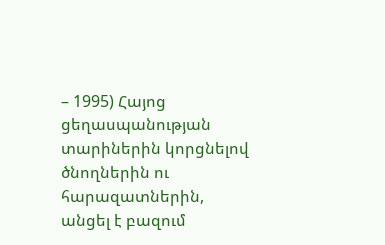– 1995) Հայոց ցեղասպանության տարիներին կորցնելով ծնողներին ու հարազատներին, անցել է բազում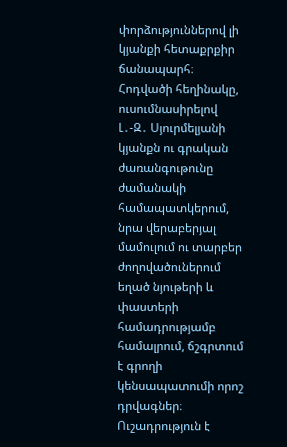փորձություններով լի կյանքի հետաքրքիր ճանապարհ։
Հոդվածի հեղինակը, ուսումնասիրելով Լ․-Զ․ Սյուրմելյանի կյանքն ու գրական ժառանգութունը ժամանակի համապատկերում, նրա վերաբերյալ մամուլում ու տարբեր ժողովածուներում եղած նյութերի և փաստերի համադրությամբ համալրում, ճշգրտում է գրողի կենսապատումի որոշ դրվագներ։ Ուշադրություն է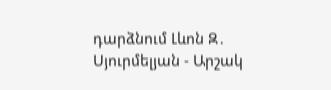դարձնում Լևոն Զ․ Սյուրմելյան - Արշակ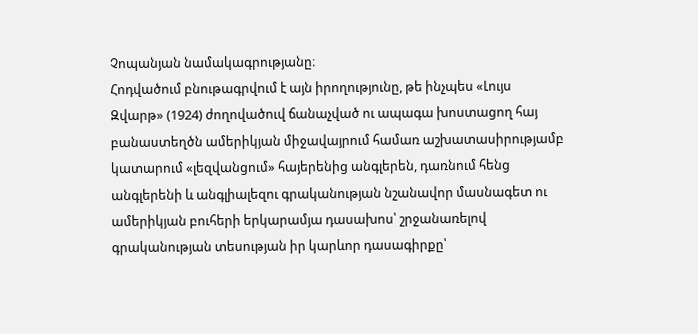Չոպանյան նամակագրությանը։
Հոդվածում բնութագրվում է այն իրողությունը, թե ինչպես «Լույս Զվարթ» (1924) ժողովածուվ ճանաչված ու ապագա խոստացող հայ բանաստեղծն ամերիկյան միջավայրում համառ աշխատասիրությամբ կատարում «լեզվանցում» հայերենից անգլերեն, դառնում հենց անգլերենի և անգլիալեզու գրականության նշանավոր մասնագետ ու ամերիկյան բուհերի երկարամյա դասախոս՝ շրջանառելով գրականության տեսության իր կարևոր դասագիրքը՝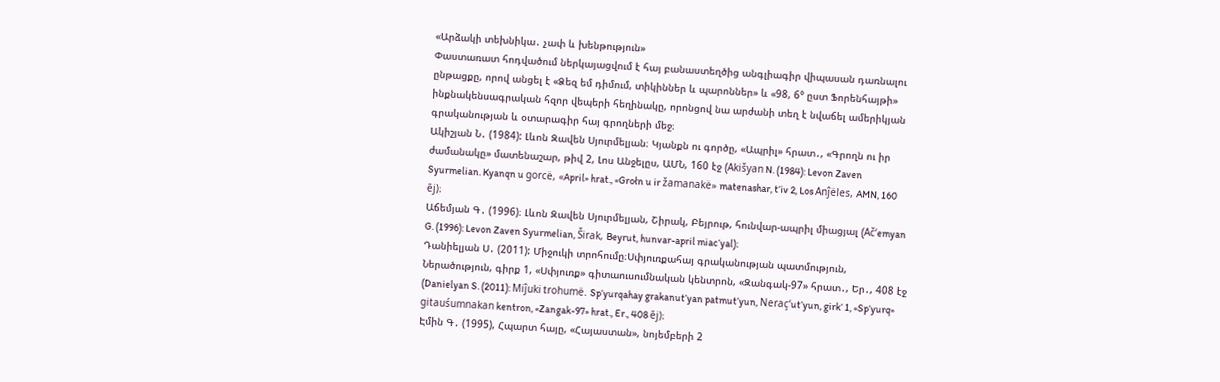«Արձակի տեխնիկա․ չափ և խենթություն»
Փաստառատ հոդվածում ներկայացվում է հայ բանաստեղծից անգլիագիր վիպասան դառնալու ընթացքը, որով անցել է «Ձեզ եմ դիմում, տիկիններ և պարոններ» և «98, 6° ըստ Ֆորենհայթի» ինքնակենսագրական հզոր վեպերի հեղինակը, որոնցով նա արժանի տեղ է նվաճել ամերիկյան գրականության և օտարագիր հայ գրողների մեջ։
Ակիշյան Ն․ (1984): Լևոն Զավեն Սյուրմելյան։ Կյանքն ու գործը, «Ապրիլ» հրատ․, «Գրողն ու իր ժամանակը» մատենաշար, թիվ 2, Լոս Անջելըս, ԱՄՆ, 160 էջ (Akišyan N. (1984): Levon Zaven Syurmelian. Kyanqn u gorcë, «April» hrat., «Grołn u ir žamanakë» matenashar, t‘iv 2, Los Anĵëles, AMN, 160 ēj)։
Աճեմյան Գ․ (1996)։ Լևոն Զավեն Սյուրմելյան, Շիրակ, Բեյրութ, հունվար-ապրիլ միացյալ (Ač‘emyan G. (1996): Levon Zaven Syurmelian, Širak, Beyrut, hunvar-april miac‘yal)։
Դանիելյան Ս․ (2011): Միջուկի տրոհումը։Սփյուռքահայ գրականության պատմություն, Ներածություն, գիրք 1, «Սփյուռք» գիտաուսումնական կենտրոն, «Զանգակ-97» հրատ․, Եր․, 408 էջ (Danielyan S. (2011): Miĵuki trohumë. Sp‘yurqahay grakanut‘yan patmut‘yun, Neraç‘ut‘yun, girk‘ 1, «Sp‘yurq» gitauśumnakan kentron, «Zangak-97» hrat., Er., 408 ēj)։
Էմին Գ․ (1995), Հպարտ հայը, «Հայաստան», նոյեմբերի 2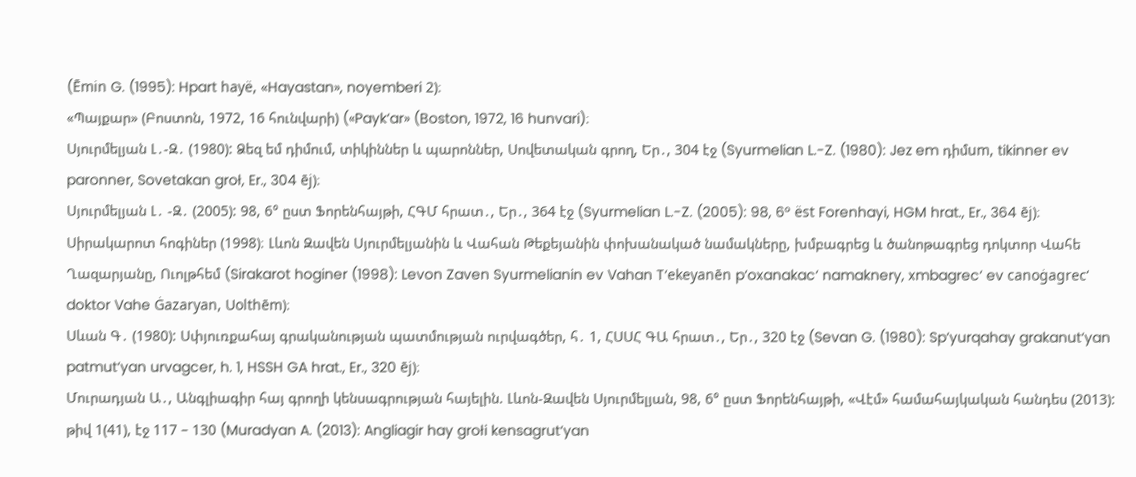(Ēmin G. (1995): Hpart hayë, «Hayastan», noyemberi 2)։
«Պայքար» (Բոստոն, 1972, 16 հունվարի) («Payk‘ar» (Boston, 1972, 16 hunvari)։
Սյուրմելյան Լ․-Զ․ (1980): Ձեզ եմ դիմում, տիկիններ և պարոններ, Սովետական գրող, Եր․, 304 էջ (Syurmelian L.-Z. (1980): Jez em դիմum, tikinner ev paronner, Sovetakan groł, Er., 304 ēj)։
Սյուրմելյան Լ․ -Զ․ (2005): 98, 6° ըստ Ֆորենհայթի, ՀԳՄ հրատ․, Եր․, 364 էջ (Syurmelian L.-Z. (2005): 98, 6° ëst Forenhayi, HGM hrat., Er., 364 ēj)։
Սիրակարոտ հոգիներ (1998)։ Լևոն Զավեն Սյուրմելյանին և Վահան Թեքեյանին փոխանակած նամակները, խմբագրեց և ծանոթագրեց դոկտոր Վահե Ղազարյանը, Ուոլթհեմ (Sirakarot hoginer (1998): Levon Zaven Syurmelianin ev Vahan T‘ekeyanēn p‘oxanakac‘ namaknery, xmbagrec‘ ev canoġagrec‘ doktor Vahe Ġazaryan, Uolthēm)։
Սևան Գ․ (1980): Սփյուռքահայ գրականության պատմության ուրվագծեր, հ․ 1, ՀՍՍՀ ԳԱ հրատ․, Եր․, 320 էջ (Sevan G. (1980): Sp‘yurqahay grakanut‘yan patmut‘yan urvagcer, h. 1, HSSH GA hrat., Er., 320 ēj)։
Մուրադյան Ա․, Անգլիագիր հայ գրողի կենսագրության հայելին. Լևոն-Զավեն Սյուրմելյան, 98, 6° ըստ Ֆորենհայթի, «Վէմ» համահայկական հանդես (2013): թիվ 1(41), էջ 117 – 130 (Muradyan A. (2013): Angliagir hay grołi kensagrut‘yan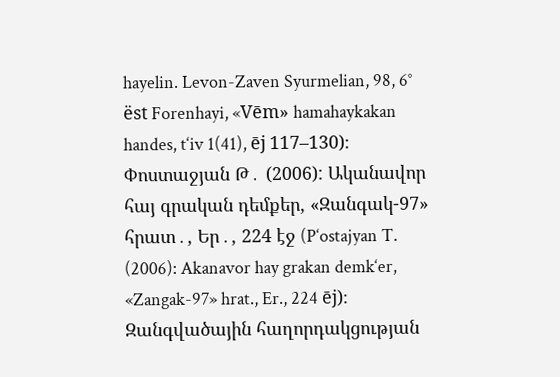hayelin. Levon-Zaven Syurmelian, 98, 6° ëst Forenhayi, «Vēm» hamahaykakan handes, t‘iv 1(41), ēj 117–130)։
Փոստաջյան Թ․ (2006): Ականավոր հայ գրական դեմքեր, «Զանգակ-97» հրատ․, Եր․, 224 էջ (P‘ostajyan T. (2006): Akanavor hay grakan demk‘er, «Zangak-97» hrat., Er., 224 ēj)։
Զանգվածային հաղորդակցության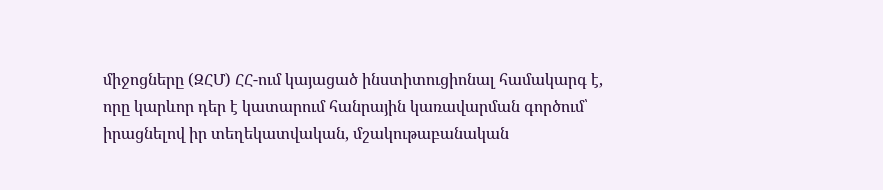միջոցները (ԶՀՄ) ՀՀ-ում կայացած ինստիտուցիոնալ համակարգ է, որը կարևոր դեր է կատարում հանրային կառավարման գործում՝ իրացնելով իր տեղեկատվական, մշակութաբանական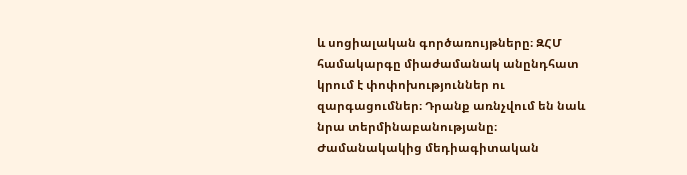և սոցիալական գործառույթները։ ԶՀՄ համակարգը միաժամանակ անընդհատ կրում է փոփոխություններ ու զարգացումներ։ Դրանք առնչվում են նաև նրա տերմինաբանությանը։
Ժամանակակից մեդիագիտական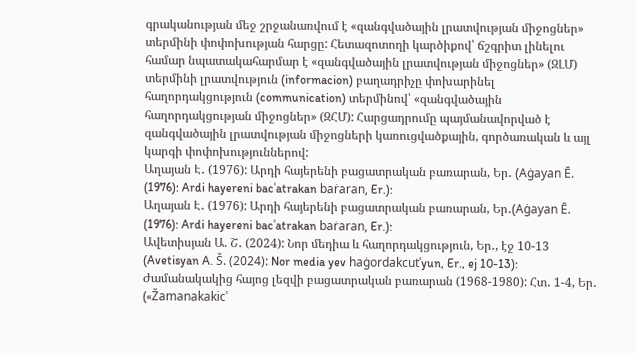գրականության մեջ շրջանառվում է «զանգվածային լրատվության միջոցներ» տերմինի փոփոխության հարցը: Հետազոտողի կարծիքով՝ ճշգրիտ լինելու համար նպատակահարմար է «զանգվածային լրատվության միջոցներ» (ԶԼՄ) տերմինի լրատվություն (informacion) բաղադրիչը փոխարինել հաղորդակցություն (communication) տերմինով՝ «զանգվածային հաղորդակցության միջոցներ» (ԶՀՄ): Հարցադրումը պայմանավորված է զանգվածային լրատվության միջոցների կառուցվածքային, գործառական և այլ կարգի փոփոխություններով:
Աղայան Է․ (1976): Արդի հայերենի բացատրական բառարան, Եր․ (Aġayan Ē. (1976): Ardi hayereni bacʿatrakan baṙaran, Er.):
Աղայան Է․ (1976): Արդի հայերենի բացատրական բառարան, Եր․(Aġayan Ē. (1976): Ardi hayereni bacʿatrakan baṙaran, Er.):
Ավետիսյան Ա. Շ․ (2024): Նոր մեդիա և հաղորդակցություն, Եր․, էջ 10-13 (Avetisyan A. Š. (2024): Nor media yev haġordakcutʿyun, Er., ej 10-13):
Ժամանակակից հայոց լեզվի բացատրական բառարան (1968-1980): Հտ․ 1-4, Եր․ («Žamanakakicʿ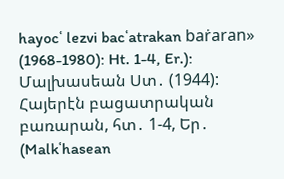hayocʿ lezvi bacʿatrakan baṙaran» (1968-1980): Ht. 1-4, Er.):
Մալխասեան Ստ․ (1944): Հայերէն բացատրական բառարան, հտ․ 1-4, Եր․ (Malkʿhasean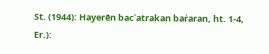St. (1944): Hayerēn bacʿatrakan baṙaran, ht. 1-4, Er.):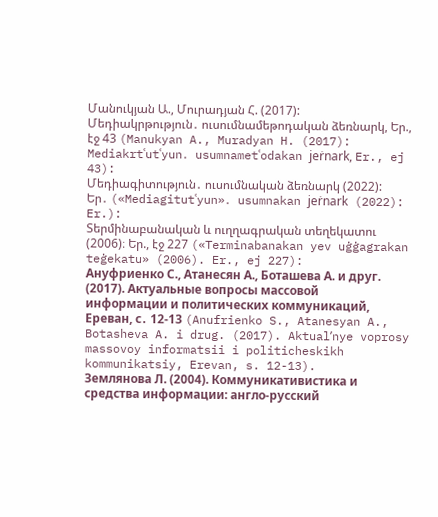Մանուկյան Ա., Մուրադյան Հ. (2017): Մեդիակրթություն․ ուսումնամեթոդական ձեռնարկ, Եր., էջ 43 (Manukyan A., Muradyan H. (2017): Mediakrtʿutʿyun․ usumnametʿodakan jeṙnark, Er., ej 43):
Մեդիագիտություն․ ուսումնական ձեռնարկ (2022): Եր․ («Mediagitutʿyun»․ usumnakan jeṙnark (2022): Er.):
Տերմինաբանական և ուղղագրական տեղեկատու (2006)։ Եր., էջ 227 («Terminabanakan yev uġġagrakan teġekatu» (2006). Er., ej 227):
Aнуфриенко С., Атанесян А., Боташева А. и друг. (2017). Актуальные вопросы массовой информации и политических коммуникаций, Ереван, с․ 12-13 (Anufrienko S., Atanesyan A., Botasheva A. i drug. (2017). Aktualʹnye voprosy massovoy informatsii i politicheskikh kommunikatsiy, Erevan, s. 12-13).
Землянова Л. (2004). Коммуникативистика и средства информации: англо-русский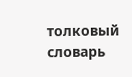толковый словарь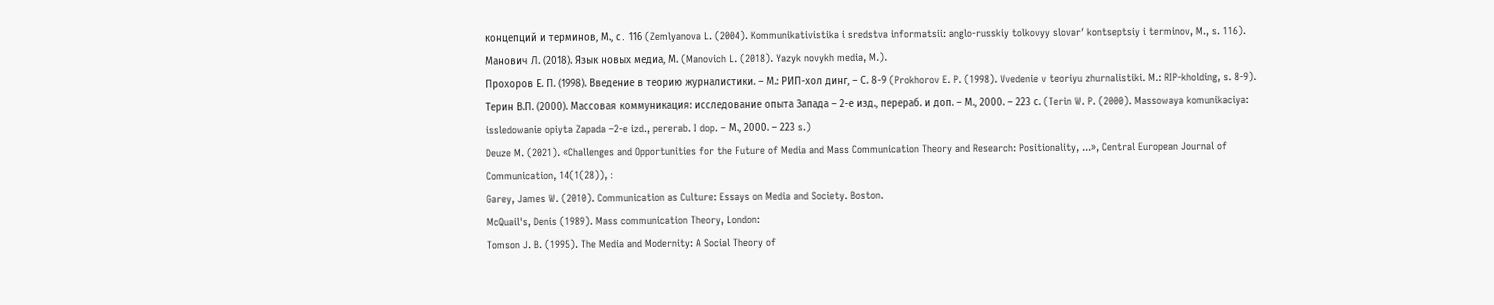концепций и терминов, М., с․ 116 (Zemlyanova L. (2004). Kommunikativistika i sredstva informatsii: anglo-russkiy tolkovyy slovarʹ kontseptsiy i terminov, M., s. 116).
Манович Л. (2018). Язык новых медиа, М. (Manovich L. (2018). Yazyk novykh media, M.).
Прохоров Е. П. (1998). Введение в теорию журналистики. – М.: РИП-хол динг, – С. 8-9 (Prokhorov E. P. (1998). Vvedenie v teoriyu zhurnalistiki. M.: RIP-kholding, s. 8-9).
Терин В.П. (2000). Массовая коммуникация: исследование опыта Запада – 2-е изд., перераб. и доп. – М., 2000. – 223 с. (Terin W. P. (2000). Massowaya komunikaciya: issledowanie opiyta Zapada –2-e izd., pererab. I dop. – М., 2000. – 223 s.)
Deuze M. (2021). «Challenges and Opportunities for the Future of Media and Mass Communication Theory and Research: Positionality, ...», Central European Journal of Communication, 14(1(28)), ։
Garey, James W. (2010). Communication as Culture: Essays on Media and Society. Boston.
McQuail's, Denis (1989). Mass communication Theory, London:
Tomson J. B. (1995). The Media and Modernity: A Social Theory of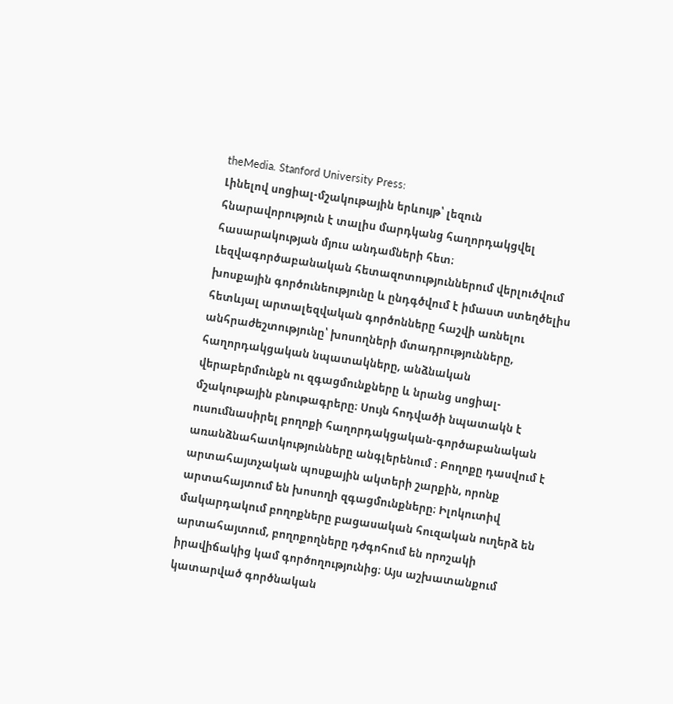theMedia. Stanford University Press:
Լինելով սոցիալ-մշակութային երևույթ՝ լեզուն հնարավորություն է տալիս մարդկանց հաղորդակցվել հասարակության մյուս անդամների հետ։ Լեզվագործաբանական հետազոտություններում վերլուծվում խոսքային գործունեությունը և ընդգծվում է իմաստ ստեղծելիս հետևյալ արտալեզվական գործոնները հաշվի առնելու անհրաժեշտությունը՝ խոսողների մտադրությունները, հաղորդակցական նպատակները, անձնական վերաբերմունքն ու զգացմունքները և նրանց սոցիալ-մշակութային բնութագրերը։ Սույն հոդվածի նպատակն է ուսումնասիրել բողոքի հաղորդակցական-գործաբանական առանձնահատկությունները անգլերենում ։ Բողոքը դասվում է արտահայտչական պոսքային ակտերի շարքին, որոնք արտահայտում են խոսողի զգացմունքները։ Իլոկուտիվ մակարդակում բողոքները բացասական հուզական ուղերձ են արտահայտում, բողոքողները դժգոհում են որոշակի իրավիճակից կամ գործողությունից։ Այս աշխատանքում կատարված գործնական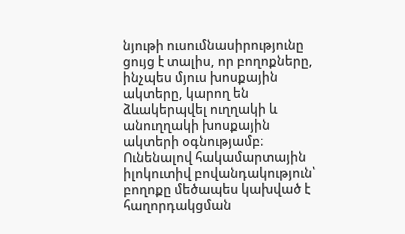նյութի ուսումնասիրությունը ցույց է տալիս, որ բողոքները, ինչպես մյուս խոսքային ակտերը, կարող են ձևակերպվել ուղղակի և անուղղակի խոսքային ակտերի օգնությամբ։ Ունենալով հակամարտային իլոկուտիվ բովանդակություն՝ բողոքը մեծապես կախված է հաղորդակցման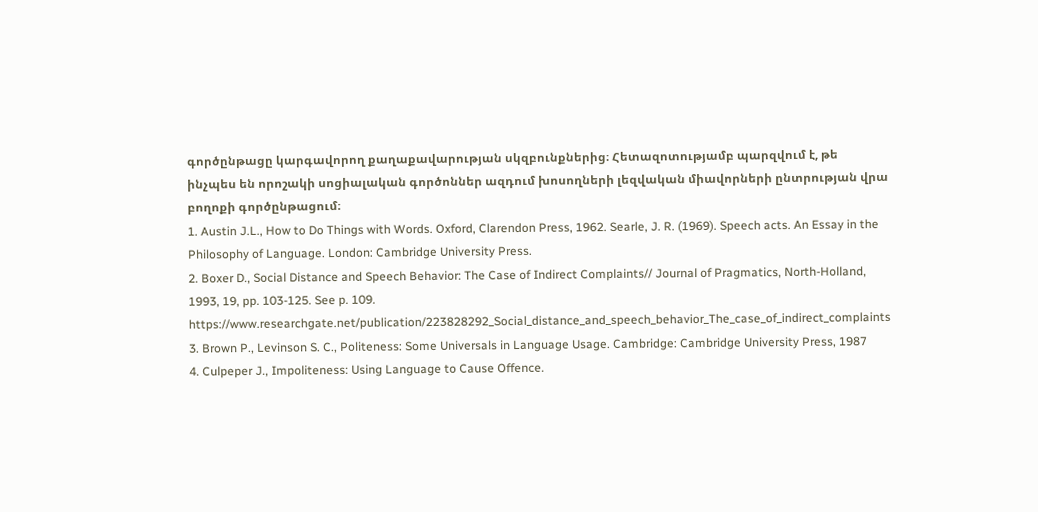գործընթացը կարգավորող քաղաքավարության սկզբունքներից։ Հետազոտությամբ պարզվում է, թե ինչպես են որոշակի սոցիալական գործոններ ազդում խոսողների լեզվական միավորների ընտրության վրա բողոքի գործընթացում։
1. Austin J.L., How to Do Things with Words. Oxford, Clarendon Press, 1962. Searle, J. R. (1969). Speech acts. An Essay in the Philosophy of Language. London: Cambridge University Press.
2. Boxer D., Social Distance and Speech Behavior: The Case of Indirect Complaints// Journal of Pragmatics, North-Holland, 1993, 19, pp. 103-125. See p. 109. https://www.researchgate.net/publication/223828292_Social_distance_and_speech_behavior_The_case_of_indirect_complaints
3. Brown P., Levinson S. C., Politeness: Some Universals in Language Usage. Cambridge: Cambridge University Press, 1987
4. Culpeper J., Impoliteness: Using Language to Cause Offence.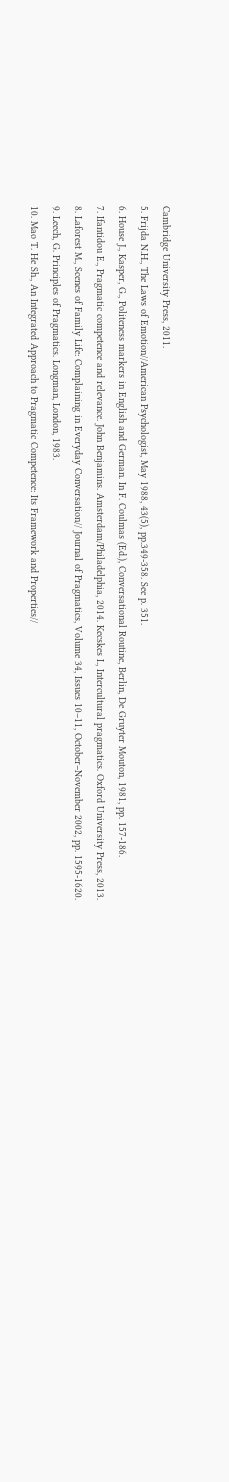Cambridge University Press, 2011.
5. Frijda N.H., The Laws of Emotion//American Psychologist, May 1988, 43(5), pp.349-358. See p. 351.
6. House J., Kasper, G., Politeness markers in English and German. In F. Coulmas (Ed.), Conversational Routine, Berlin, De Gruyter Mouton, 1981, pp. 157-186.
7. Ifantidou E., Pragmatic competence and relevance. John Benjamins. Amsterdam/Philadelphia, 2014. Kecskes I., Intercultural pragmatics. Oxford University Press, 2013.
8. Laforest M., Scenes of Family Life: Complaining in Everyday Conversation// Journal of Pragmatics, Volume 34, Issues 10–11, October–November 2002, pp. 1595-1620.
9. Leech, G. Principles of Pragmatics. Longman, London, 1983.
10. Mao T. He Sh., An Integrated Approach to Pragmatic Competence: Its Framework and Properties//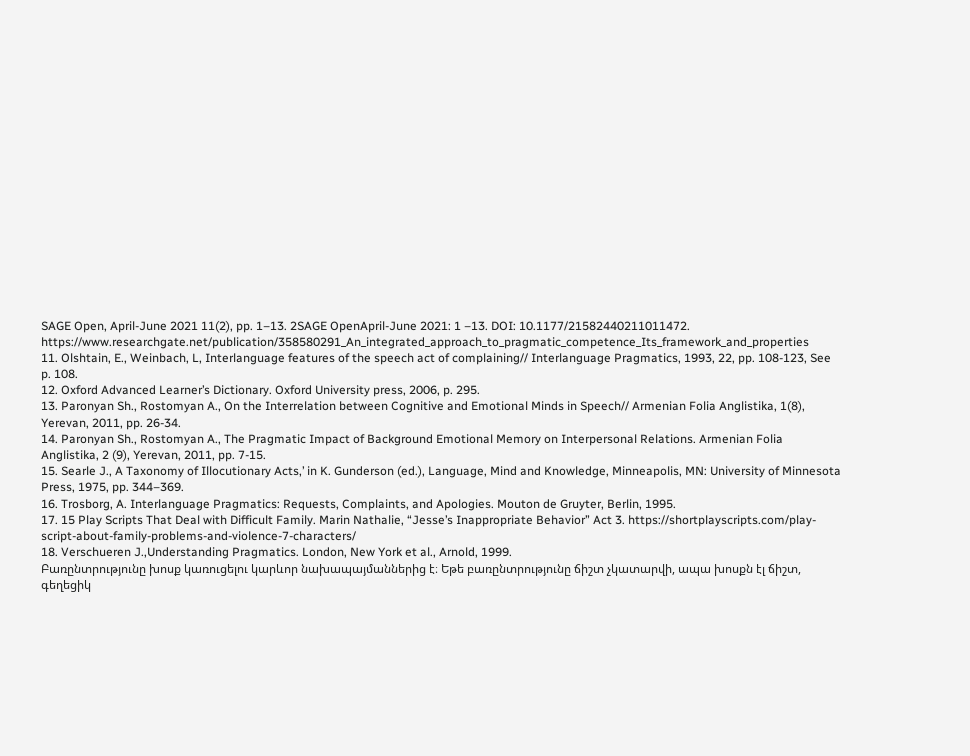SAGE Open, April-June 2021 11(2), pp. 1–13. 2SAGE OpenApril-June 2021: 1 –13. DOI: 10.1177/21582440211011472. https://www.researchgate.net/publication/358580291_An_integrated_approach_to_pragmatic_competence_Its_framework_and_properties
11. Olshtain, E., Weinbach, L, Interlanguage features of the speech act of complaining// Interlanguage Pragmatics, 1993, 22, pp. 108-123, See p. 108.
12. Oxford Advanced Learner’s Dictionary. Oxford University press, 2006, p. 295.
13. Paronyan Sh., Rostomyan A., On the Interrelation between Cognitive and Emotional Minds in Speech// Armenian Folia Anglistika, 1(8), Yerevan, 2011, pp. 26-34.
14. Paronyan Sh., Rostomyan A., The Pragmatic Impact of Background Emotional Memory on Interpersonal Relations. Armenian Folia Anglistika, 2 (9), Yerevan, 2011, pp. 7-15.
15. Searle J., A Taxonomy of Illocutionary Acts,’ in K. Gunderson (ed.), Language, Mind and Knowledge, Minneapolis, MN: University of Minnesota Press, 1975, pp. 344–369.
16. Trosborg, A. Interlanguage Pragmatics: Requests, Complaints, and Apologies. Mouton de Gruyter, Berlin, 1995.
17. 15 Play Scripts That Deal with Difficult Family. Marin Nathalie, “Jesse’s Inappropriate Behavior” Act 3. https://shortplayscripts.com/play-script-about-family-problems-and-violence-7-characters/
18. Verschueren J.,Understanding Pragmatics. London, New York et al., Arnold, 1999.
Բառընտրությունը խոսք կառուցելու կարևոր նախապայմաններից է։ Եթե բառընտրությունը ճիշտ չկատարվի, ապա խոսքն էլ ճիշտ, գեղեցիկ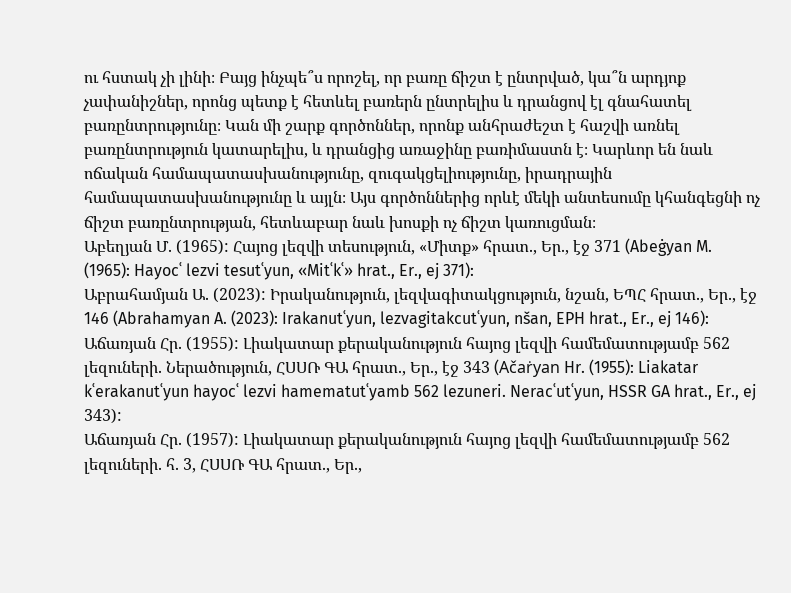ու հստակ չի լինի։ Բայց ինչպե՞ս որոշել, որ բառը ճիշտ է ընտրված, կա՞ն արդյոք չափանիշներ, որոնց պետք է հետևել բառերն ընտրելիս և դրանցով էլ գնահատել բառընտրությունը։ Կան մի շարք գործոններ, որոնք անհրաժեշտ է հաշվի առնել բառընտրություն կատարելիս, և դրանցից առաջինը բառիմաստն է։ Կարևոր են նաև ոճական համապատասխանությունը, զուգակցելիությունը, իրադրային համապատասխանությունը և այլն։ Այս գործոններից որևէ մեկի անտեսումը կհանգեցնի ոչ ճիշտ բառընտրության, հետևաբար նաև խոսքի ոչ ճիշտ կառուցման։
Աբեղյան Մ. (1965): Հայոց լեզվի տեսություն, «Միտք» հրատ., Եր., էջ 371 (Abeġyan M. (1965): Hayocʿ lezvi tesutʿyun, «Mitʿkʿ» hrat., Er., ej 371):
Աբրահամյան Ա. (2023): Իրականություն, լեզվագիտակցություն, նշան, ԵՊՀ հրատ., Եր., էջ 146 (Abrahamyan A. (2023): Irakanutʿyun, lezvagitakcutʿyun, nšan, EPH hrat., Er., ej 146):
Աճառյան Հր. (1955): Լիակատար քերականություն հայոց լեզվի համեմատությամբ 562 լեզուների. Ներածություն, ՀՍՍՌ ԳԱ հրատ., Եր., էջ 343 (Ačaṙyan Hr. (1955): Liakatar kʿerakanutʿyun hayocʿ lezvi hamematutʿyamb 562 lezuneri. Neracʿutʿyun, HSSR GA hrat., Er., ej 343):
Աճառյան Հր. (1957): Լիակատար քերականություն հայոց լեզվի համեմատությամբ 562 լեզուների. հ. 3, ՀՍՍՌ ԳԱ հրատ., Եր.,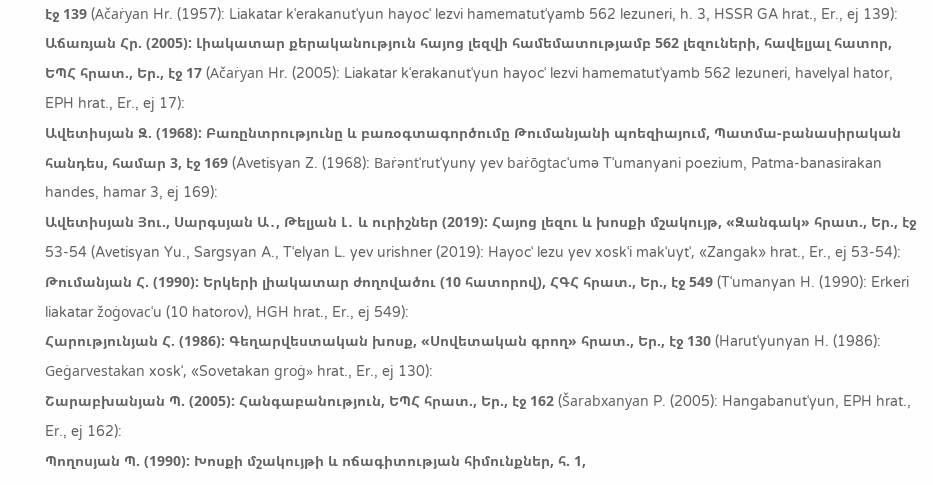էջ 139 (Ačaṙyan Hr. (1957): Liakatar kʿerakanutʿyun hayocʿ lezvi hamematutʿyamb 562 lezuneri, h. 3, HSSR GA hrat., Er., ej 139):
Աճառյան Հր. (2005): Լիակատար քերականություն հայոց լեզվի համեմատությամբ 562 լեզուների, հավելյալ հատոր, ԵՊՀ հրատ., Եր., էջ 17 (Ačaṙyan Hr. (2005): Liakatar kʿerakanutʿyun hayocʿ lezvi hamematutʿyamb 562 lezuneri, havelyal hator, EPH hrat., Er., ej 17):
Ավետիսյան Զ. (1968): Բառընտրությունը և բառօգտագործումը Թումանյանի պոեզիայում, Պատմա-բանասիրական հանդես, համար 3, էջ 169 (Avetisyan Z. (1968): Baṙəntʿrutʿyuny yev baṙōgtacʿumə Tʿumanyani poezium, Patma-banasirakan handes, hamar 3, ej 169):
Ավետիսյան Յու., Սարգսյան Ա․, Թելյան Լ․ և ուրիշներ (2019): Հայոց լեզու և խոսքի մշակույթ, «Զանգակ» հրատ., Եր., էջ 53-54 (Avetisyan Yu., Sargsyan A., Tʿelyan L. yev urishner (2019): Hayocʿ lezu yev xoskʿi makʿuytʿ, «Zangak» hrat., Er., ej 53-54):
Թումանյան Հ. (1990): Երկերի լիակատար ժողովածու (10 հատորով), ՀԳՀ հրատ., Եր., էջ 549 (Tʿumanyan H. (1990): Erkeri liakatar žoġovacʿu (10 hatorov), HGH hrat., Er., ej 549):
Հարությունյան Հ. (1986): Գեղարվեստական խոսք, «Սովետական գրող» հրատ., Եր., էջ 130 (Harutʿyunyan H. (1986): Geġarvestakan xoskʿ, «Sovetakan groġ» hrat., Er., ej 130):
Շարաբխանյան Պ. (2005): Հանգաբանություն, ԵՊՀ հրատ., Եր., էջ 162 (Šarabxanyan P. (2005): Hangabanutʿyun, EPH hrat., Er., ej 162):
Պողոսյան Պ. (1990): Խոսքի մշակույթի և ոճագիտության հիմունքներ, հ. 1,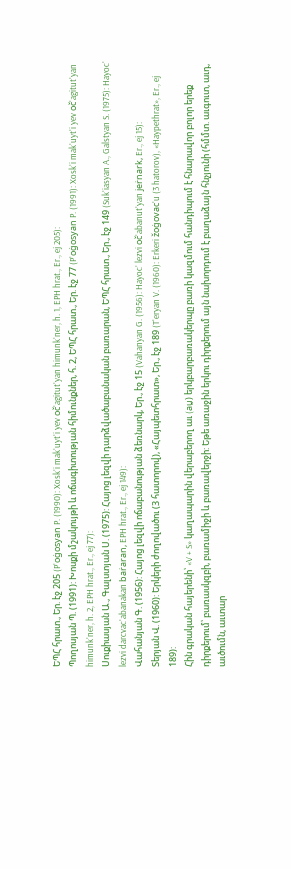ԵՊՀ հրատ., Եր. էջ 205 (Pʿoġosyan P. (1990): Xoskʿi makʿuytʿi yev očʿagitutʿyan himunkʿner, h. 1, EPH hrat., Er., ej 205):
Պողոսյան Պ. (1991): Խոսքի մշակույթի և ոճագիտության հիմունքներ, հ. 2, ԵՊՀ հրատ., Եր. էջ 77 (Pʿoġosyan P. (1991): Xoskʿi makʿuytʿi yev očʿagitutʿyan himunkʿner, h. 2, EPH hrat., Er., ej 77):
Սուքիասյան Ա., Գալստյան Ս. (1975): Հայոց լեզվի դարձվածաբանական բառարան, ԵՊՀ հրատ., Եր., էջ 149 (Sukʿiasyan A., Galstyan S. (1975): Hayocʿ lezvi darcvacʿabanakan baṙaran, EPH hrat., Er., ej 149):
Վահանյան Գ. (1956): Հայոց լեզվի ոճաբանության ձեռնարկ, Եր., էջ 15 (Vahanyan G. (1956): Hayocʿ lezvi očʿabanutʿyan jeṙnark, Er., ej 15):
Տերյան Վ. (1960): Երկերի ժողովածու (3 հատորով), «Հայպետհրատ», Եր., էջ 189 (Tʿeryan V. (1960): Erkeri žoġovacʿu (3 hatorov), «Haypethrat», Er., ej 189):
Հին գրական հայերենի՝ «V + S» կաղապարին վերաբերող աւ (aṷ) երկբարբառակերպը բառի կազմում հանդիպում է հնարավոր բոլոր երեք դիրքերում՝ բառասկզբի, բառամիջի և բառավերջի: Եթե առաջին երկու դիրքերում այն նախորդում է բաղաձայն հնչյունի (հմմտ. աւգուտ, աւդ, աւծումն, աւտար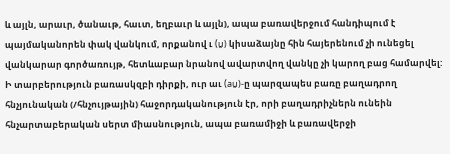և այլն, արաւր, ծանաւթ, հաւտ, եղբաւր և այլն), ապա բառավերջում հանդիպում է պայմականորեն փակ վանկում, որքանով ւ (ṷ) կիսաձայնը հին հայերենում չի ունեցել վանկարար գործառույթ, հետևաբար նրանով ավարտվող վանկը չի կարող բաց համարվել: Ի տարբերություն բառասկզբի դիրքի, ուր աւ (aṷ)-ը պարզապես բառը բաղադրող հնչյունական (/հնչույթային) հաջորդականություն էր, որի բաղադրիչներն ունեին հնչարտաբերական սերտ միասնություն, ապա բառամիջի և բառավերջի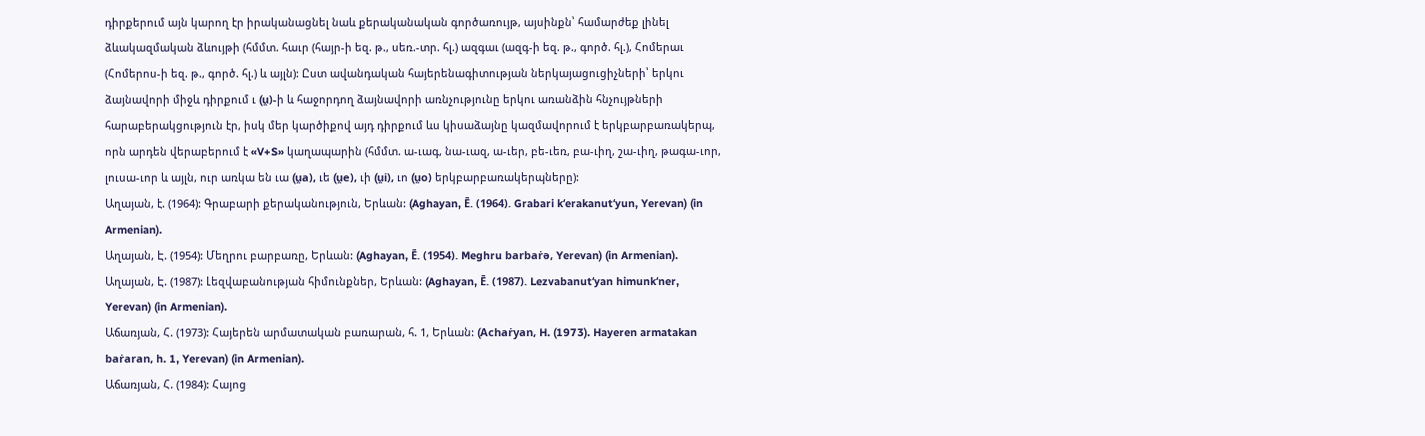դիրքերում այն կարող էր իրականացնել նաև քերականական գործառույթ, այսինքն՝ համարժեք լինել ձևակազմական ձևույթի (հմմտ. հաւր (հայր-ի եզ. թ., սեռ.-տր. հլ.) ազգաւ (ազգ-ի եզ. թ., գործ. հլ.), Հոմերաւ (Հոմերոս-ի եզ. թ., գործ. հլ.) և այլն): Ըստ ավանդական հայերենագիտության ներկայացուցիչների՝ երկու ձայնավորի միջև դիրքում ւ (ṷ)-ի և հաջորդող ձայնավորի առնչությունը երկու առանձին հնչույթների հարաբերակցություն էր, իսկ մեր կարծիքով այդ դիրքում ևս կիսաձայնը կազմավորում է երկբարբառակերպ, որն արդեն վերաբերում է «V+S» կաղապարին (հմմտ. ա-ւագ, նա-ւազ, ա-ւեր, բե-ւեռ, բա-ւիղ, շա-ւիղ, թագա-ւոր, լուսա-ւոր և այլն, ուր առկա են ւա (ṷa), ւե (ṷe), ւի (ṷi), ւո (ṷo) երկբարբառակերպները):
Աղայան, է. (1964): Գրաբարի քերականություն, Երևան: (Aghayan, Ē. (1964). Grabari kʻerakanutʻyun, Yerevan) (in Armenian).
Աղայան, Է. (1954): Մեղրու բարբառը, Երևան: (Aghayan, Ē. (1954). Meghru barbaṙə, Yerevan) (in Armenian).
Աղայան, Է. (1987): Լեզվաբանության հիմունքներ, Երևան: (Aghayan, Ē. (1987). Lezvabanutʻyan himunkʻner, Yerevan) (in Armenian).
Աճառյան, Հ. (1973): Հայերեն արմատական բառարան, հ. 1, Երևան: (Achaṙyan, H. (1973). Hayeren armatakan baṙaran, h. 1, Yerevan) (in Armenian).
Աճառյան, Հ. (1984): Հայոց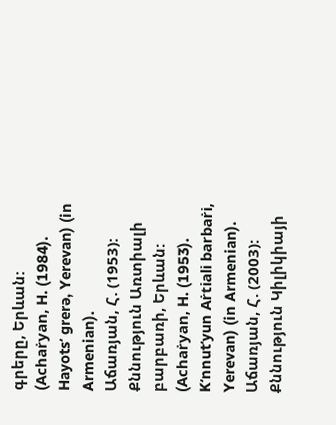գրերը, Երևան: (Achaṙyan, H. (1984). Hayotsʻ grerə, Yerevan) (in Armenian).
Աճառյան, Հ. (1953): Քննություն Առտիալի բարբառի, Երևան: (Achaṙyan, H. (1953). Kʻnnutʻyun Aṙtiali barbaṙi, Yerevan) (in Armenian).
Աճառյան, Հ. (2003): Քննություն Կիլիկիայի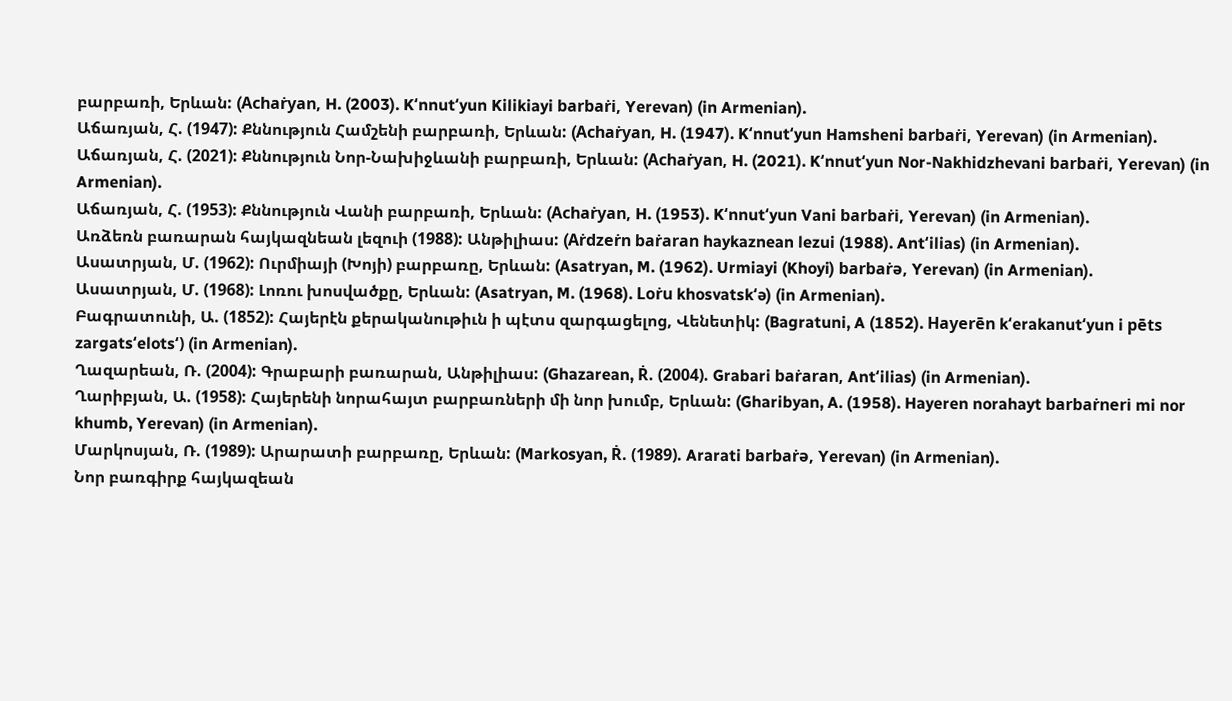բարբառի, Երևան: (Achaṙyan, H. (2003). Kʻnnutʻyun Kilikiayi barbaṙi, Yerevan) (in Armenian).
Աճառյան, Հ. (1947): Քննություն Համշենի բարբառի, Երևան: (Achaṙyan, H. (1947). Kʻnnutʻyun Hamsheni barbaṙi, Yerevan) (in Armenian).
Աճառյան, Հ. (2021): Քննություն Նոր-Նախիջևանի բարբառի, Երևան: (Achaṙyan, H. (2021). Kʻnnutʻyun Nor-Nakhidzhevani barbaṙi, Yerevan) (in Armenian).
Աճառյան, Հ. (1953): Քննություն Վանի բարբառի, Երևան: (Achaṙyan, H. (1953). Kʻnnutʻyun Vani barbaṙi, Yerevan) (in Armenian).
Առձեռն բառարան հայկազնեան լեզուի (1988): Անթիլիաս: (Aṙdzeṙn baṙaran haykaznean lezui (1988). Antʻilias) (in Armenian).
Ասատրյան, Մ. (1962): Ուրմիայի (Խոյի) բարբառը, Երևան: (Asatryan, M. (1962). Urmiayi (Khoyi) barbaṙə, Yerevan) (in Armenian).
Ասատրյան, Մ. (1968): Լոռու խոսվածքը, Երևան: (Asatryan, M. (1968). Loṙu khosvatskʻə) (in Armenian).
Բագրատունի, Ա. (1852): Հայերէն քերականութիւն ի պէտս զարգացելոց, Վենետիկ: (Bagratuni, A (1852). Hayerēn kʻerakanutʻyun i pēts zargatsʻelotsʻ) (in Armenian).
Ղազարեան, Ռ. (2004): Գրաբարի բառարան, Անթիլիաս: (Ghazarean, Ṙ. (2004). Grabari baṙaran, Antʻilias) (in Armenian).
Ղարիբյան, Ա. (1958): Հայերենի նորահայտ բարբառների մի նոր խումբ, Երևան: (Gharibyan, A. (1958). Hayeren norahayt barbaṙneri mi nor khumb, Yerevan) (in Armenian).
Մարկոսյան, Ռ. (1989): Արարատի բարբառը, Երևան: (Markosyan, Ṙ. (1989). Ararati barbaṙə, Yerevan) (in Armenian).
Նոր բառգիրք հայկազեան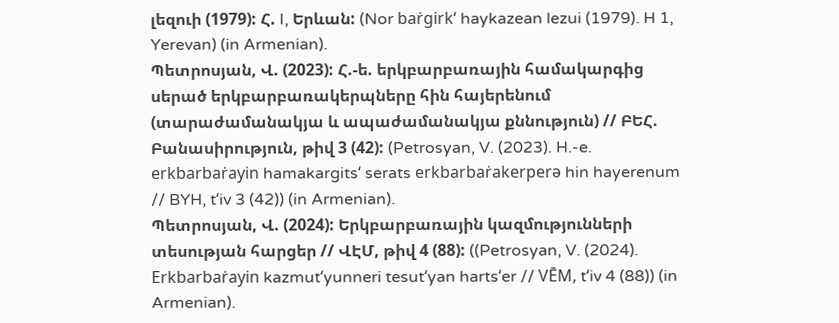լեզուի (1979): Հ. I, Երևան: (Nor baṙgirkʻ haykazean lezui (1979). H 1, Yerevan) (in Armenian).
Պետրոսյան, Վ. (2023): Հ.-ե. երկբարբառային համակարգից սերած երկբարբառակերպները հին հայերենում (տարաժամանակյա և ապաժամանակյա քննություն) // ԲԵՀ. Բանասիրություն, թիվ 3 (42): (Petrosyan, V. (2023). H.-e. erkbarbaṙayin hamakargitsʻ serats erkbarbaṙakerperə hin hayerenum // BYH, tʻiv 3 (42)) (in Armenian).
Պետրոսյան, Վ. (2024): Երկբարբառային կազմությունների տեսության հարցեր // ՎԷՄ, թիվ 4 (88): ((Petrosyan, V. (2024). Erkbarbaṙayin kazmutʻyunneri tesutʻyan hartsʻer // VĒM, tʻiv 4 (88)) (in Armenian).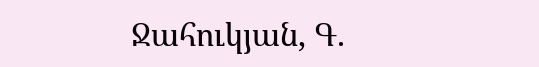Ջահուկյան, Գ.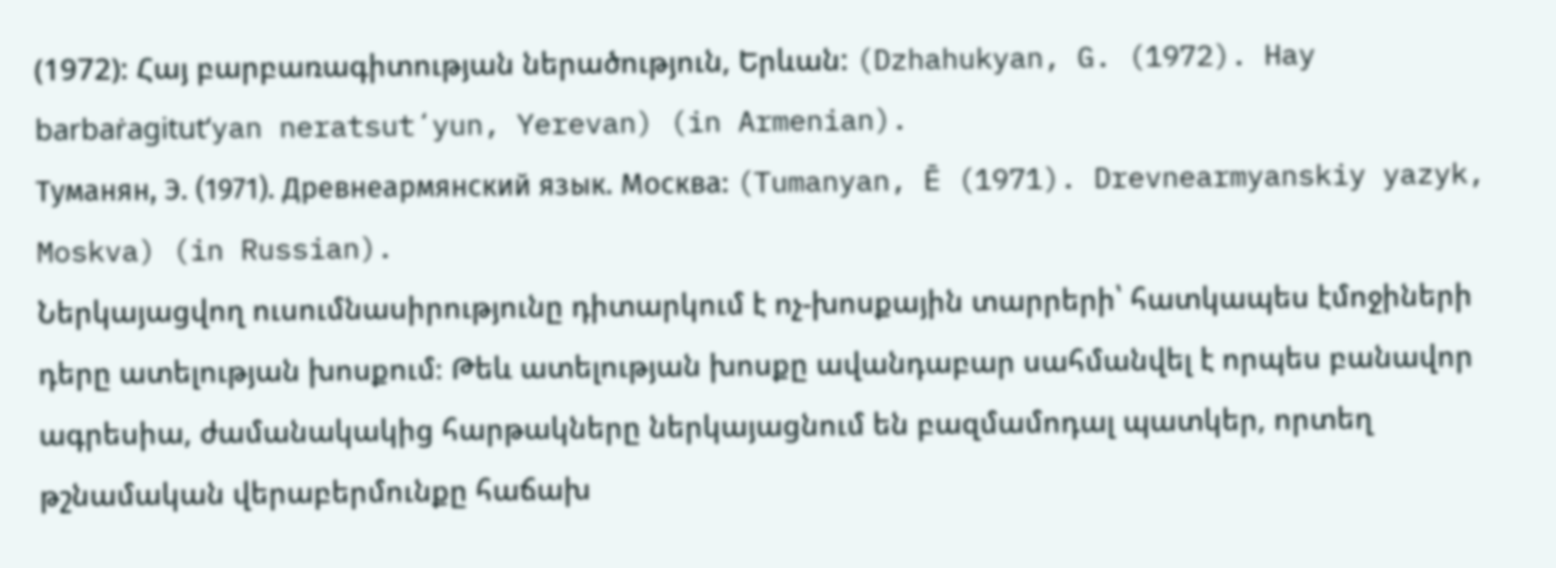(1972): Հայ բարբառագիտության ներածություն, Երևան: (Dzhahukyan, G. (1972). Hay barbaṙagitutʻyan neratsutʻyun, Yerevan) (in Armenian).
Туманян, Э. (1971). Древнеармянский язык. Москва: (Tumanyan, Ē (1971). Drevnearmyanskiy yazyk, Moskva) (in Russian).
Ներկայացվող ուսումնասիրությունը դիտարկում է ոչ-խոսքային տարրերի՝ հատկապես էմոջիների դերը ատելության խոսքում։ Թեև ատելության խոսքը ավանդաբար սահմանվել է որպես բանավոր ագրեսիա, ժամանակակից հարթակները ներկայացնում են բազմամոդալ պատկեր, որտեղ թշնամական վերաբերմունքը հաճախ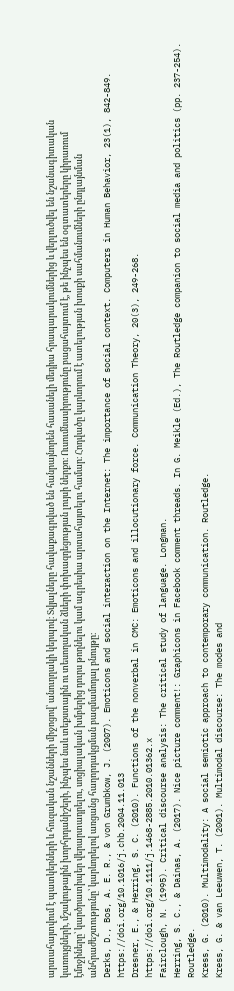արտահայտվում է պատկերների և հուզական նշանների միջոցով՝ անուղղակի կերպով։ Տվյալները հավաքագրված են հանրայնորեն հասանելի մեդիա հրապարակումներից և վերլուծվել են նշանագիտական կառույցների, մշակութային խորհրդանիշերի, ինչպես նաև տեքստային ու տեսողական ձևերի փոխազդեցության լույսի ներքո։ Ուսումնասիրությունը բացահայտում է, թե ինչպես են օգտատերերը կիրառում էմոջիները՝ կարծրատիպեր վերարտադրելու, սոցիալական խմբերից դուրս թողնելու կամ ագրեսիա արտահայտելու համար։ Հոդվածը կարևորում է ատելության խոսքի սահմանումների ընդլայնման անհրաժեշտությունը՝ կարևորելով առցանց հաղորդակցման բազմամոդալ բնույթը։
Derks, D., Bos, A. E. R., & von Grumbkow, J. (2007). Emoticons and social interaction on the Internet: The importance of social context. Computers in Human Behavior, 23(1), 842-849. https://doi.org/10.1016/j.chb.2004.11.013
Dresner, E., & Herring, S. C. (2010). Functions of the nonverbal in CMC: Emoticons and illocutionary force. Communication Theory, 20(3), 249-268. https://doi.org/10.1111/j.1468-2885.2010.01362.x
Fairclough, N. (1995). Critical discourse analysis: The critical study of language. Longman.
Herring, S. C., & Dainas, A. (2017). Nice picture comment!: Graphicons in Facebook comment threads. In G. Meikle (Ed.), The Routledge companion to social media and politics (pp. 237-254). Routledge.
Kress, G. (2010). Multimodality: A social semiotic approach to contemporary communication. Routledge.
Kress, G. & van Leeuwen, T. (2001). Multimodal discourse: The modes and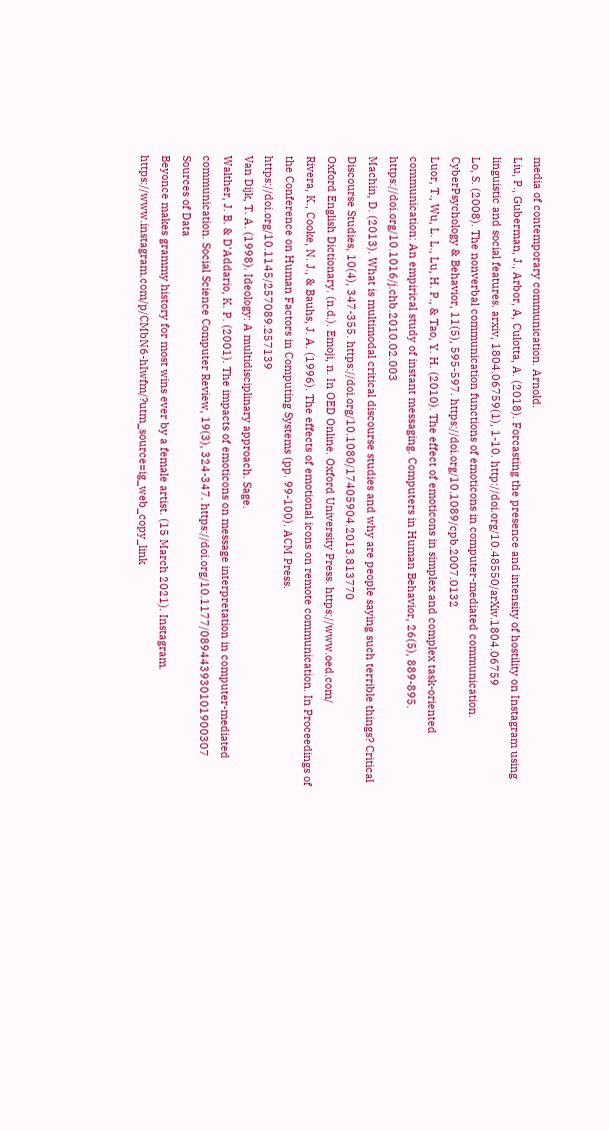media of contemporary communication. Arnold.
Liu, P., Guberman, J., Arbor, A, Culotta, A. (2018). Forcasting the presence and intensity of hostility on Instagram using linguistic and social features. arxiv, 1804.06759(1), 1-10. http://doi.org/10.48550/arXiv.1804.06759
Lo, S. (2008). The nonverbal communication functions of emoticons in computer-mediated communication. CyberPsychology & Behavior, 11(5), 595-597. https://doi.org/10.1089/cpb.2007.0132
Luor, T., Wu, L. L., Lu, H. P., & Tao, Y. H. (2010). The effect of emoticons in simplex and complex task-oriented communication: An empirical study of instant messaging. Computers in Human Behavior, 26(5), 889-895. https://doi.org/10.1016/j.chb.2010.02.003
Machin, D. (2013). What is multimodal critical discourse studies and why are people saying such terrible things? Critical Discourse Studies, 10(4), 347-355. https://doi.org/10.1080/17405904.2013.813770
Oxford English Dictionary. (n.d.). Emoji, n. In OED Online. Oxford University Press. https://www.oed.com/
Rivera, K., Cooke, N. J., & Bauhs, J. A. (1996). The effects of emotional icons on remote communication. In Proceedings of the Conference on Human Factors in Computing Systems (pp. 99-100). ACM Press. https://doi.org/10.1145/257089.257139
Van Dijk, T. A. (1998). Ideology: A multidisciplinary approach. Sage.
Walther, J. B. & D'Addario, K. P. (2001). The impacts of emoticons on message interpretation in computer-mediated communication. Social Science Computer Review, 19(3), 324-347. https://doi.org/10.1177/089443930101900307
Sources of Data
Beyonce makes grammy history for most wins ever by a female artist. (15 March 2021). Instagram. https://www.instagram.com/p/CMbN6-hIwfm/?utm_source=ig_web_copy_link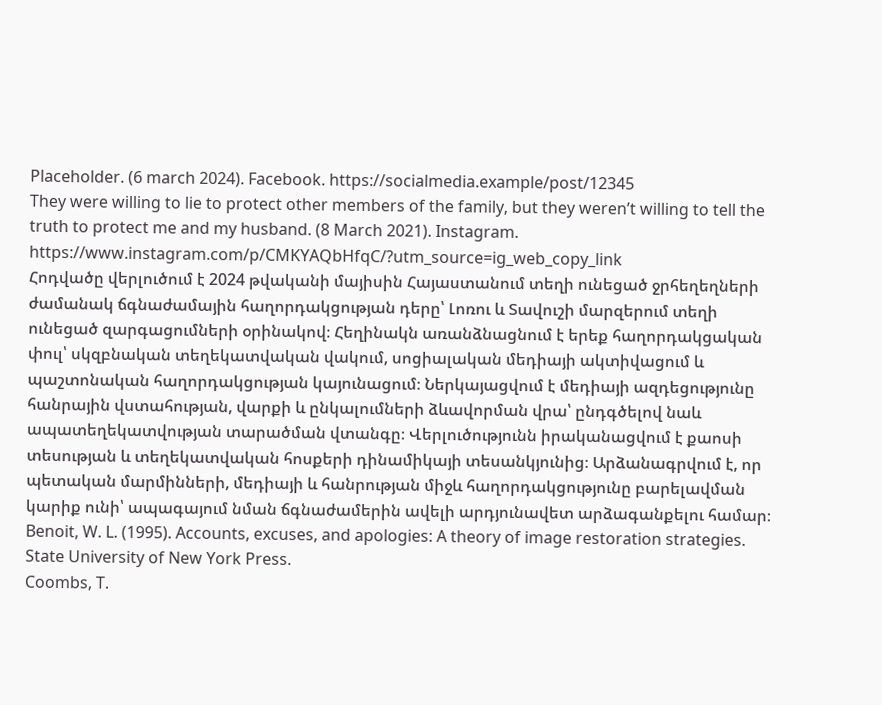Placeholder. (6 march 2024). Facebook. https://socialmedia.example/post/12345
They were willing to lie to protect other members of the family, but they weren’t willing to tell the truth to protect me and my husband. (8 March 2021). Instagram. https://www.instagram.com/p/CMKYAQbHfqC/?utm_source=ig_web_copy_link
Հոդվածը վերլուծում է 2024 թվականի մայիսին Հայաստանում տեղի ունեցած ջրհեղեղների ժամանակ ճգնաժամային հաղորդակցության դերը՝ Լոռու և Տավուշի մարզերում տեղի ունեցած զարգացումների օրինակով։ Հեղինակն առանձնացնում է երեք հաղորդակցական փուլ՝ սկզբնական տեղեկատվական վակում, սոցիալական մեդիայի ակտիվացում և պաշտոնական հաղորդակցության կայունացում։ Ներկայացվում է մեդիայի ազդեցությունը հանրային վստահության, վարքի և ընկալումների ձևավորման վրա՝ ընդգծելով նաև ապատեղեկատվության տարածման վտանգը։ Վերլուծությունն իրականացվում է քաոսի տեսության և տեղեկատվական հոսքերի դինամիկայի տեսանկյունից։ Արձանագրվում է, որ պետական մարմինների, մեդիայի և հանրության միջև հաղորդակցությունը բարելավման կարիք ունի՝ ապագայում նման ճգնաժամերին ավելի արդյունավետ արձագանքելու համար։
Benoit, W. L. (1995). Accounts, excuses, and apologies: A theory of image restoration strategies. State University of New York Press.
Coombs, T.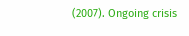(2007). Ongoing crisis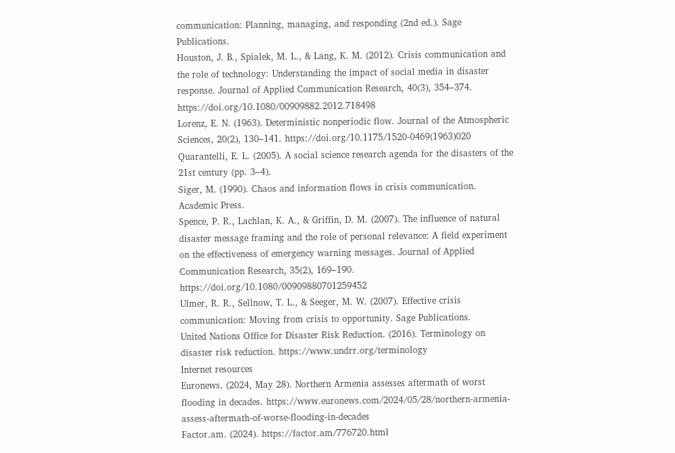communication: Planning, managing, and responding (2nd ed.). Sage Publications.
Houston, J. B., Spialek, M. L., & Lang, K. M. (2012). Crisis communication and the role of technology: Understanding the impact of social media in disaster response. Journal of Applied Communication Research, 40(3), 354–374. https://doi.org/10.1080/00909882.2012.718498
Lorenz, E. N. (1963). Deterministic nonperiodic flow. Journal of the Atmospheric Sciences, 20(2), 130–141. https://doi.org/10.1175/1520-0469(1963)020
Quarantelli, E. L. (2005). A social science research agenda for the disasters of the 21st century (pp. 3–4).
Siger, M. (1990). Chaos and information flows in crisis communication. Academic Press.
Spence, P. R., Lachlan, K. A., & Griffin, D. M. (2007). The influence of natural disaster message framing and the role of personal relevance: A field experiment on the effectiveness of emergency warning messages. Journal of Applied Communication Research, 35(2), 169–190. https://doi.org/10.1080/00909880701259452
Ulmer, R. R., Sellnow, T. L., & Seeger, M. W. (2007). Effective crisis communication: Moving from crisis to opportunity. Sage Publications.
United Nations Office for Disaster Risk Reduction. (2016). Terminology on disaster risk reduction. https://www.undrr.org/terminology
Internet resources
Euronews. (2024, May 28). Northern Armenia assesses aftermath of worst flooding in decades. https://www.euronews.com/2024/05/28/northern-armenia-assess-aftermath-of-worse-flooding-in-decades
Factor.am. (2024). https://factor.am/776720.html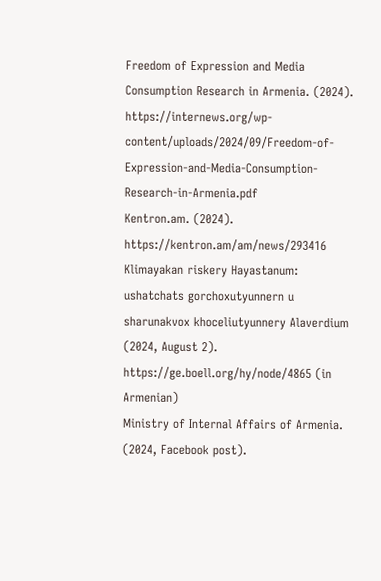Freedom of Expression and Media Consumption Research in Armenia. (2024). https://internews.org/wp-content/uploads/2024/09/Freedom-of-Expression-and-Media-Consumption-Research-in-Armenia.pdf
Kentron.am. (2024). https://kentron.am/am/news/293416
Klimayakan riskery Hayastanum: ushatchats gorchoxutyunnern u sharunakvox khoceliutyunnery Alaverdium (2024, August 2). https://ge.boell.org/hy/node/4865 (in Armenian)
Ministry of Internal Affairs of Armenia. (2024, Facebook post).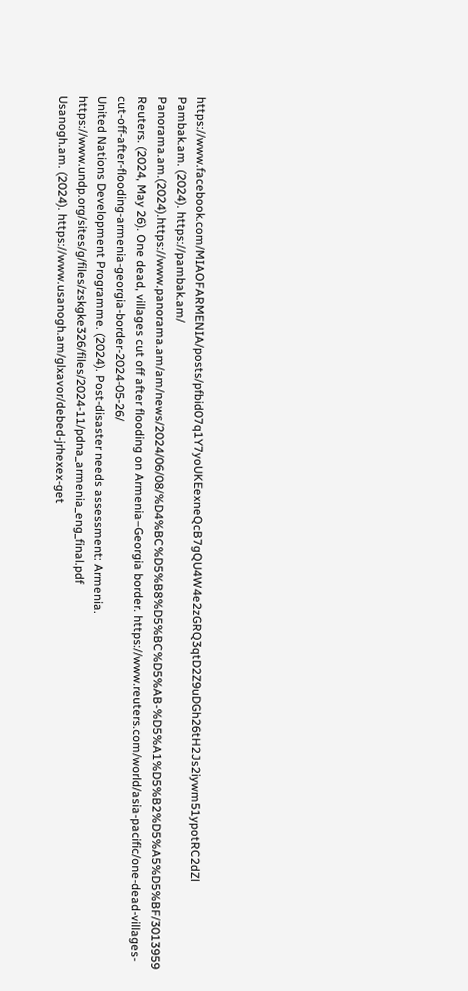https://www.facebook.com/MIAOFARMENIA/posts/pfbid07q1Y7yoUKEexneQcB7gQU4W4e2zGRQ3qtD2Z9uDGh26tH2Js2iywm51ypotRC2dZl
Pambak.am. (2024). https://pambak.am/
Panorama.am.(2024).https://www.panorama.am/am/news/2024/06/08/%D4%BC%D5%B8%D5%BC%D5%AB-%D5%A1%D5%B2%D5%A5%D5%BF/3013959
Reuters. (2024, May 26). One dead, villages cut off after flooding on Armenia–Georgia border. https://www.reuters.com/world/asia-pacific/one-dead-villages-cut-off-after-flooding-armenia-georgia-border-2024-05-26/
United Nations Development Programme. (2024). Post-disaster needs assessment: Armenia. https://www.undp.org/sites/g/files/zskgke326/files/2024-11/pdna_armenia_eng_final.pdf
Usanogh.am. (2024). https://www.usanogh.am/glxavor/debed-jrhexex-get